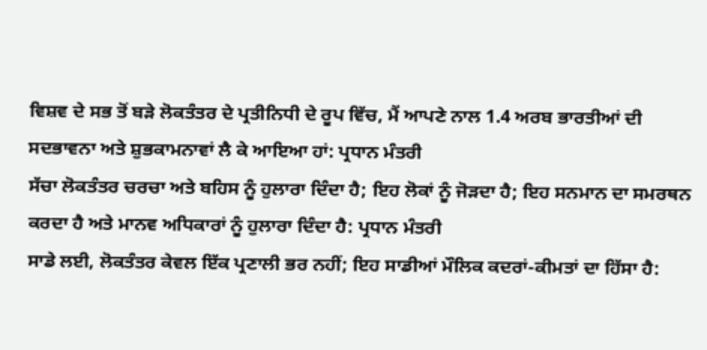ਵਿਸ਼ਵ ਦੇ ਸਭ ਤੋਂ ਬੜੇ ਲੋਕਤੰਤਰ ਦੇ ਪ੍ਰਤੀਨਿਧੀ ਦੇ ਰੂਪ ਵਿੱਚ, ਮੈਂ ਆਪਣੇ ਨਾਲ 1.4 ਅਰਬ ਭਾਰਤੀਆਂ ਦੀ ਸਦਭਾਵਨਾ ਅਤੇ ਸ਼ੁਭਕਾਮਨਾਵਾਂ ਲੈ ਕੇ ਆਇਆ ਹਾਂ: ਪ੍ਰਧਾਨ ਮੰਤਰੀ
ਸੱਚਾ ਲੋਕਤੰਤਰ ਚਰਚਾ ਅਤੇ ਬਹਿਸ ਨੂੰ ਹੁਲਾਰਾ ਦਿੰਦਾ ਹੈ; ਇਹ ਲੋਕਾਂ ਨੂੰ ਜੋੜਦਾ ਹੈ; ਇਹ ਸਨਮਾਨ ਦਾ ਸਮਰਥਨ ਕਰਦਾ ਹੈ ਅਤੇ ਮਾਨਵ ਅਧਿਕਾਰਾਂ ਨੂੰ ਹੁਲਾਰਾ ਦਿੰਦਾ ਹੈ: ਪ੍ਰਧਾਨ ਮੰਤਰੀ
ਸਾਡੇ ਲਈ, ਲੋਕਤੰਤਰ ਕੇਵਲ ਇੱਕ ਪ੍ਰਣਾਲੀ ਭਰ ਨਹੀਂ; ਇਹ ਸਾਡੀਆਂ ਮੌਲਿਕ ਕਦਰਾਂ-ਕੀਮਤਾਂ ਦਾ ਹਿੱਸਾ ਹੈ: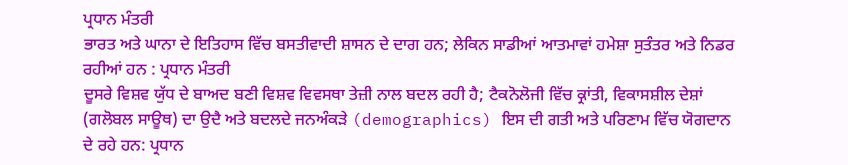ਪ੍ਰਧਾਨ ਮੰਤਰੀ
ਭਾਰਤ ਅਤੇ ਘਾਨਾ ਦੇ ਇਤਿਹਾਸ ਵਿੱਚ ਬਸਤੀਵਾਦੀ ਸ਼ਾਸਨ ਦੇ ਦਾਗ ਹਨ; ਲੇਕਿਨ ਸਾਡੀਆਂ ਆਤਮਾਵਾਂ ਹਮੇਸ਼ਾ ਸੁਤੰਤਰ ਅਤੇ ਨਿਡਰ ਰਹੀਆਂ ਹਨ : ਪ੍ਰਧਾਨ ਮੰਤਰੀ
ਦੂਸਰੇ ਵਿਸ਼ਵ ਯੁੱਧ ਦੇ ਬਾਅਦ ਬਣੀ ਵਿਸ਼ਵ ਵਿਵਸਥਾ ਤੇਜ਼ੀ ਨਾਲ ਬਦਲ ਰਹੀ ਹੈ; ਟੈਕਨੋਲੋਜੀ ਵਿੱਚ ਕ੍ਰਾਂਤੀ, ਵਿਕਾਸਸ਼ੀਲ ਦੇਸ਼ਾਂ (ਗਲੋਬਲ ਸਾਊਥ) ਦਾ ਉਦੈ ਅਤੇ ਬਦਲਦੇ ਜਨਅੰਕੜੇ (demographics) ਇਸ ਦੀ ਗਤੀ ਅਤੇ ਪਰਿਣਾਮ ਵਿੱਚ ਯੋਗਦਾਨ ਦੇ ਰਹੇ ਹਨ: ਪ੍ਰਧਾਨ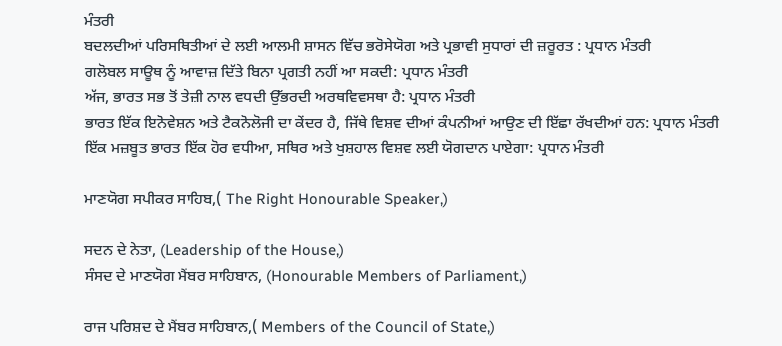ਮੰਤਰੀ
ਬਦਲਦੀਆਂ ਪਰਿਸਥਿਤੀਆਂ ਦੇ ਲਈ ਆਲਮੀ ਸ਼ਾਸਨ ਵਿੱਚ ਭਰੋਸੇਯੋਗ ਅਤੇ ਪ੍ਰਭਾਵੀ ਸੁਧਾਰਾਂ ਦੀ ਜ਼ਰੂਰਤ : ਪ੍ਰਧਾਨ ਮੰਤਰੀ
ਗਲੋਬਲ ਸਾਊਥ ਨੂੰ ਆਵਾਜ਼ ਦਿੱਤੇ ਬਿਨਾ ਪ੍ਰਗਤੀ ਨਹੀਂ ਆ ਸਕਦੀ: ਪ੍ਰਧਾਨ ਮੰਤਰੀ
ਅੱਜ, ਭਾਰਤ ਸਭ ਤੋਂ ਤੇਜ਼ੀ ਨਾਲ ਵਧਦੀ ਉੱਭਰਦੀ ਅਰਥਵਿਵਸਥਾ ਹੈ: ਪ੍ਰਧਾਨ ਮੰਤਰੀ
ਭਾਰਤ ਇੱਕ ਇਨੋਵੇਸ਼ਨ ਅਤੇ ਟੈਕਨੋਲੋਜੀ ਦਾ ਕੇਂਦਰ ਹੈ, ਜਿੱਥੇ ਵਿਸ਼ਵ ਦੀਆਂ ਕੰਪਨੀਆਂ ਆਉਣ ਦੀ ਇੱਛਾ ਰੱਖਦੀਆਂ ਹਨ: ਪ੍ਰਧਾਨ ਮੰਤਰੀ
ਇੱਕ ਮਜ਼ਬੂਤ ਭਾਰਤ ਇੱਕ ਹੋਰ ਵਧੀਆ, ਸਥਿਰ ਅਤੇ ਖੁਸ਼ਹਾਲ ਵਿਸ਼ਵ ਲਈ ਯੋਗਦਾਨ ਪਾਏਗਾ: ਪ੍ਰਧਾਨ ਮੰਤਰੀ

ਮਾਣਯੋਗ ਸਪੀਕਰ ਸਾਹਿਬ,( The Right Honourable Speaker,)

ਸਦਨ ਦੇ ਨੇਤਾ, (Leadership of the House,)
ਸੰਸਦ ਦੇ ਮਾਣਯੋਗ ਮੈਂਬਰ ਸਾਹਿਬਾਨ, (Honourable Members of Parliament,)

ਰਾਜ ਪਰਿਸ਼ਦ ਦੇ ਮੈਂਬਰ ਸਾਹਿਬਾਨ,( Members of the Council of State,)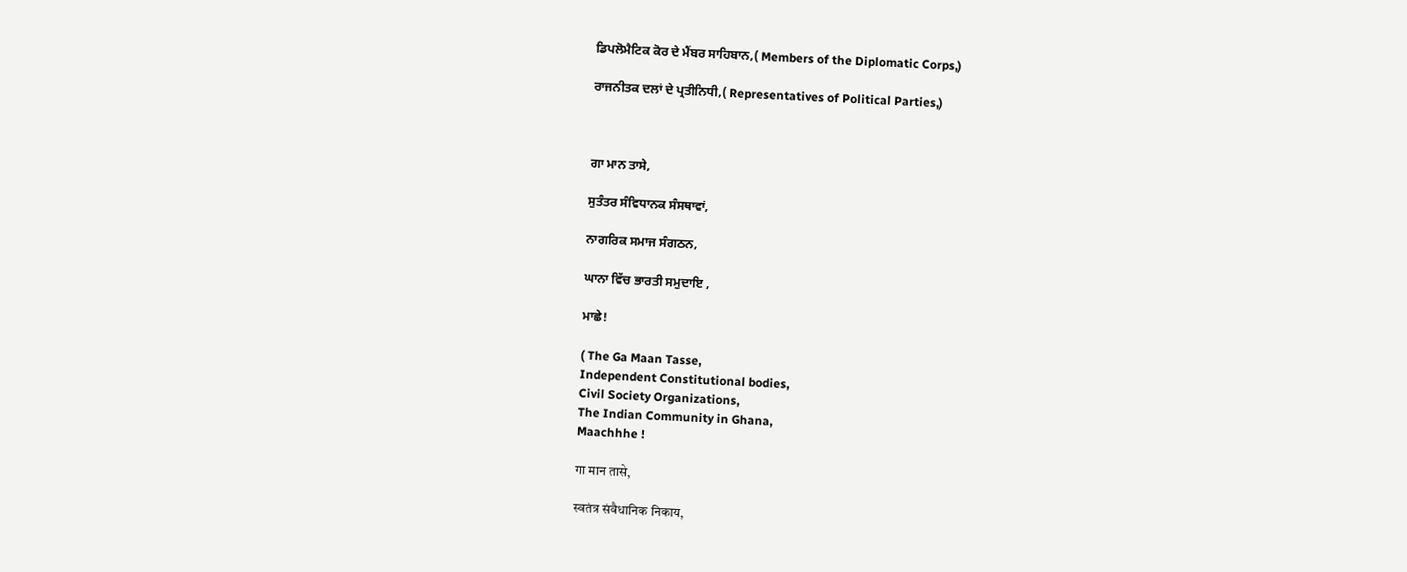ਡਿਪਲੋਮੈਟਿਕ ਕੋਰ ਦੇ ਮੈਂਬਰ ਸਾਹਿਬਾਨ,( Members of the Diplomatic Corps,)

ਰਾਜਨੀਤਕ ਦਲਾਂ ਦੇ ਪ੍ਰਤੀਨਿਧੀ,( Representatives of Political Parties,)



ਗਾ ਮਾਨ ਤਾਸੇ,

ਸੁਤੰਤਰ ਸੰਵਿਧਾਨਕ ਸੰਸਥਾਵਾਂ,

ਨਾਗਰਿਕ ਸਮਾਜ ਸੰਗਠਨ,

ਘਾਨਾ ਵਿੱਚ ਭਾਰਤੀ ਸਮੁਦਾਇ ,

ਮਾਛੇ!

( The Ga Maan Tasse,
Independent Constitutional bodies,
Civil Society Organizations,
The Indian Community in Ghana,
Maachhhe !

गा मान तासे,

स्वतंत्र संवैधानिक निकाय,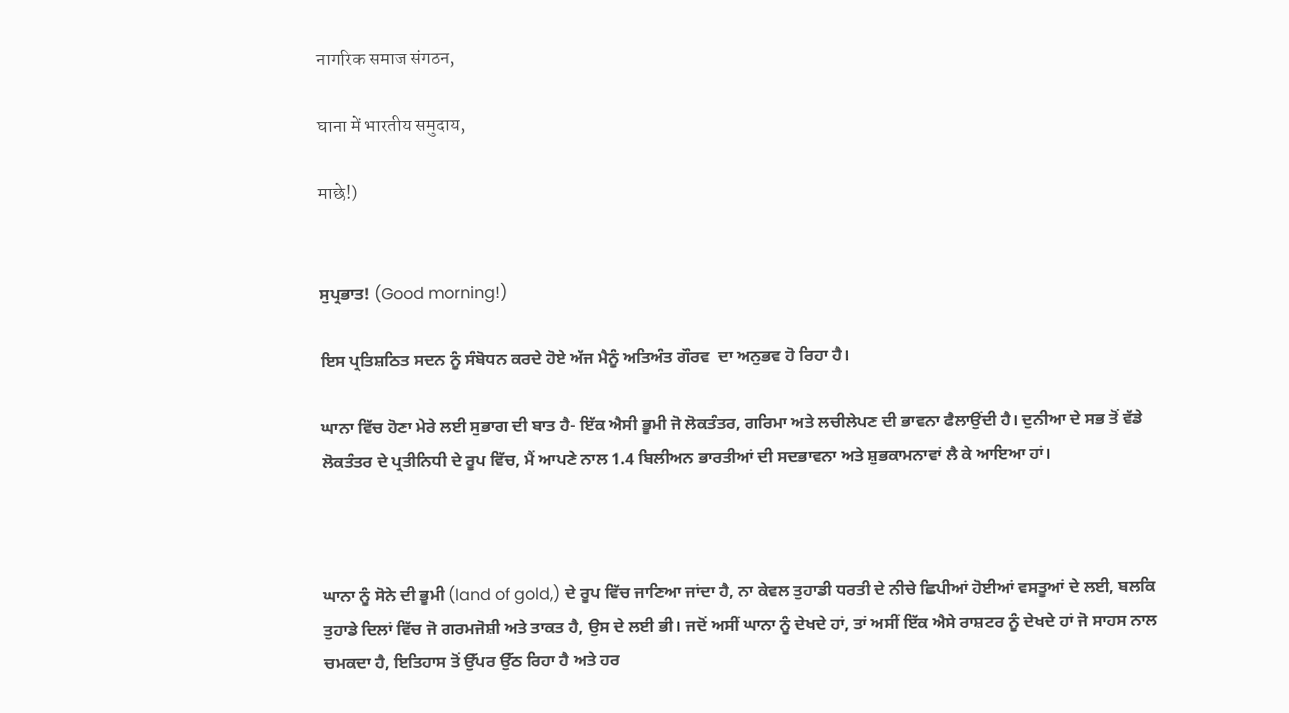नागरिक समाज संगठन,

घाना में भारतीय समुदाय,

माछे!)


ਸੁਪ੍ਰਭਾਤ! (Good morning!)

ਇਸ ਪ੍ਰਤਿਸ਼ਠਿਤ ਸਦਨ ਨੂੰ ਸੰਬੋਧਨ ਕਰਦੇ ਹੋਏ ਅੱਜ ਮੈਨੂੰ ਅਤਿਅੰਤ ਗੌਰਵ  ਦਾ ਅਨੁਭਵ ਹੋ ਰਿਹਾ ਹੈ।

ਘਾਨਾ ਵਿੱਚ ਹੋਣਾ ਮੇਰੇ ਲਈ ਸੁਭਾਗ ਦੀ ਬਾਤ ਹੈ- ਇੱਕ ਐਸੀ ਭੂਮੀ ਜੋ ਲੋਕਤੰਤਰ, ਗਰਿਮਾ ਅਤੇ ਲਚੀਲੇਪਣ ਦੀ ਭਾਵਨਾ ਫੈਲਾਉਂਦੀ ਹੈ। ਦੁਨੀਆ ਦੇ ਸਭ ਤੋਂ ਵੱਡੇ ਲੋਕਤੰਤਰ ਦੇ ਪ੍ਰਤੀਨਿਧੀ ਦੇ ਰੂਪ ਵਿੱਚ, ਮੈਂ ਆਪਣੇ ਨਾਲ 1.4 ਬਿਲੀਅਨ ਭਾਰਤੀਆਂ ਦੀ ਸਦਭਾਵਨਾ ਅਤੇ ਸ਼ੁਭਕਾਮਨਾਵਾਂ ਲੈ ਕੇ ਆਇਆ ਹਾਂ।



ਘਾਨਾ ਨੂੰ ਸੋਨੇ ਦੀ ਭੂਮੀ (land of gold,) ਦੇ ਰੂਪ ਵਿੱਚ ਜਾਣਿਆ ਜਾਂਦਾ ਹੈ, ਨਾ ਕੇਵਲ ਤੁਹਾਡੀ ਧਰਤੀ ਦੇ ਨੀਚੇ ਛਿਪੀਆਂ ਹੋਈਆਂ ਵਸਤੂਆਂ ਦੇ ਲਈ, ਬਲਕਿ  ਤੁਹਾਡੇ ਦਿਲਾਂ ਵਿੱਚ ਜੋ ਗਰਮਜੋਸ਼ੀ ਅਤੇ ਤਾਕਤ ਹੈ, ਉਸ ਦੇ ਲਈ ਭੀ। ਜਦੋਂ ਅਸੀਂ ਘਾਨਾ ਨੂੰ ਦੇਖਦੇ ਹਾਂ, ਤਾਂ ਅਸੀਂ ਇੱਕ ਐਸੇ ਰਾਸ਼ਟਰ ਨੂੰ ਦੇਖਦੇ ਹਾਂ ਜੋ ਸਾਹਸ ਨਾਲ ਚਮਕਦਾ ਹੈ, ਇਤਿਹਾਸ ਤੋਂ ਉੱਪਰ ਉੱਠ ਰਿਹਾ ਹੈ ਅਤੇ ਹਰ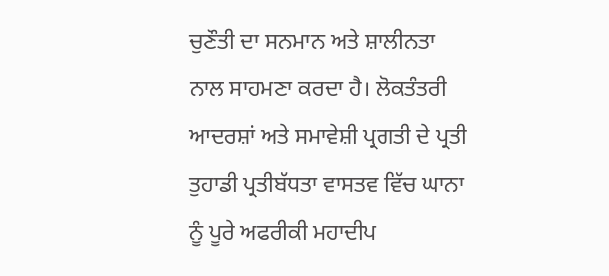ਚੁਣੌਤੀ ਦਾ ਸਨਮਾਨ ਅਤੇ ਸ਼ਾਲੀਨਤਾ ਨਾਲ ਸਾਹਮਣਾ ਕਰਦਾ ਹੈ। ਲੋਕਤੰਤਰੀ ਆਦਰਸ਼ਾਂ ਅਤੇ ਸਮਾਵੇਸ਼ੀ ਪ੍ਰਗਤੀ ਦੇ ਪ੍ਰਤੀ ਤੁਹਾਡੀ ਪ੍ਰਤੀਬੱਧਤਾ ਵਾਸਤਵ ਵਿੱਚ ਘਾਨਾ ਨੂੰ ਪੂਰੇ ਅਫਰੀਕੀ ਮਹਾਦੀਪ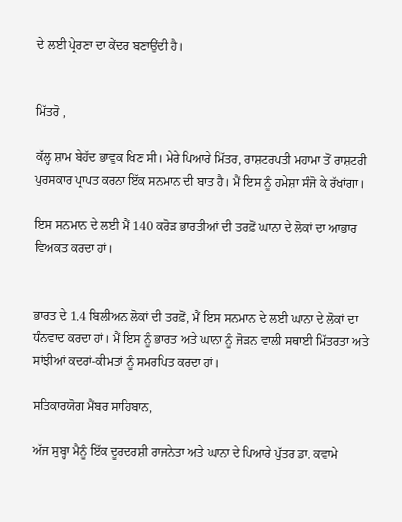ਦੇ ਲਈ ਪ੍ਰੇਰਣਾ ਦਾ ਕੇਂਦਰ ਬਣਾਉਂਦੀ ਹੈ।


ਮਿੱਤਰੋ ,

ਕੱਲ੍ਹ ਸ਼ਾਮ ਬੇਹੱਦ ਭਾਵੁਕ ਖਿਣ ਸੀ। ਮੇਰੇ ਪਿਆਰੇ ਮਿੱਤਰ, ਰਾਸ਼ਟਰਪਤੀ ਮਹਾਮਾ ਤੋਂ ਰਾਸ਼ਟਰੀ ਪੁਰਸਕਾਰ ਪ੍ਰਾਪਤ ਕਰਨਾ ਇੱਕ ਸਨਮਾਨ ਦੀ ਬਾਤ ਹੈ। ਮੈਂ ਇਸ ਨੂੰ ਹਮੇਸ਼ਾ ਸੰਜੋ ਕੇ ਰੱਖਾਂਗਾ।

ਇਸ ਸਨਮਾਨ ਦੇ ਲਈ ਮੈਂ 140 ਕਰੋੜ ਭਾਰਤੀਆਂ ਦੀ ਤਰਫ਼ੋਂ ਘਾਨਾ ਦੇ ਲੋਕਾਂ ਦਾ ਆਭਾਰ ਵਿਅਕਤ ਕਰਦਾ ਹਾਂ।


ਭਾਰਤ ਦੇ 1.4 ਬਿਲੀਅਨ ਲੋਕਾਂ ਦੀ ਤਰਫ਼ੋਂ, ਮੈਂ ਇਸ ਸਨਮਾਨ ਦੇ ਲਈ ਘਾਨਾ ਦੇ ਲੋਕਾਂ ਦਾ ਧੰਨਵਾਦ ਕਰਦਾ ਹਾਂ। ਮੈਂ ਇਸ ਨੂੰ ਭਾਰਤ ਅਤੇ ਘਾਨਾ ਨੂੰ ਜੋੜਨ ਵਾਲੀ ਸਥਾਈ ਮਿੱਤਰਤਾ ਅਤੇ ਸਾਂਝੀਆਂ ਕਦਰਾਂ-ਕੀਮਤਾਂ ਨੂੰ ਸਮਰਪਿਤ ਕਰਦਾ ਹਾਂ।

ਸਤਿਕਾਰਯੋਗ ਮੈਂਬਰ ਸਾਹਿਬਾਨ,

ਅੱਜ ਸੁਬ੍ਹਾ ਮੈਨੂੰ ਇੱਕ ਦੂਰਦਰਸ਼ੀ ਰਾਜਨੇਤਾ ਅਤੇ ਘਾਨਾ ਦੇ ਪਿਆਰੇ ਪੁੱਤਰ ਡਾ. ਕਵਾਮੇ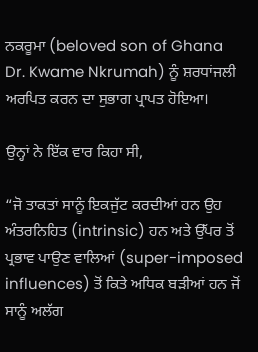ਨਕਰੂਮਾ (beloved son of Ghana Dr. Kwame Nkrumah) ਨੂੰ ਸ਼ਰਧਾਂਜਲੀ ਅਰਪਿਤ ਕਰਨ ਦਾ ਸੁਭਾਗ ਪ੍ਰਾਪਤ ਹੋਇਆ।

ਉਨ੍ਹਾਂ ਨੇ ਇੱਕ ਵਾਰ ਕਿਹਾ ਸੀ,

“ਜੋ ਤਾਕਤਾਂ ਸਾਨੂੰ ਇਕਜੁੱਟ ਕਰਦੀਆਂ ਹਨ ਉਹ ਅੰਤਰਨਿਹਿਤ (intrinsic) ਹਨ ਅਤੇ ਉੱਪਰ ਤੋਂ ਪ੍ਰਭਾਵ ਪਾਉਣ ਵਾਲਿਆਂ (super-imposed influences) ਤੋਂ ਕਿਤੇ ਅਧਿਕ ਬੜੀਆਂ ਹਨ ਜੋਂ ਸਾਨੂੰ ਅਲੱਗ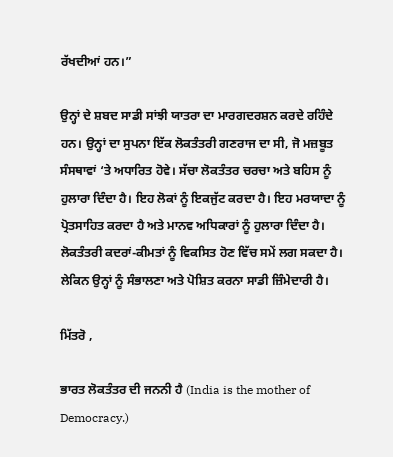ਰੱਖਦੀਆਂ ਹਨ।”

ਉਨ੍ਹਾਂ ਦੇ ਸ਼ਬਦ ਸਾਡੀ ਸਾਂਝੀ ਯਾਤਰਾ ਦਾ ਮਾਰਗਦਰਸ਼ਨ ਕਰਦੇ ਰਹਿੰਦੇ ਹਨ। ਉਨ੍ਹਾਂ ਦਾ ਸੁਪਨਾ ਇੱਕ ਲੋਕਤੰਤਰੀ ਗਣਰਾਜ ਦਾ ਸੀ, ਜੋ ਮਜ਼ਬੂਤ ਸੰਸਥਾਵਾਂ ‘ਤੇ ਅਧਾਰਿਤ ਹੋਵੇ। ਸੱਚਾ ਲੋਕਤੰਤਰ ਚਰਚਾ ਅਤੇ ਬਹਿਸ ਨੂੰ ਹੁਲਾਰਾ ਦਿੰਦਾ ਹੈ। ਇਹ ਲੋਕਾਂ ਨੂੰ ਇਕਜੁੱਟ ਕਰਦਾ ਹੈ। ਇਹ ਮਰਯਾਦਾ ਨੂੰ ਪ੍ਰੋਤਸਾਹਿਤ ਕਰਦਾ ਹੈ ਅਤੇ ਮਾਨਵ ਅਧਿਕਾਰਾਂ ਨੂੰ ਹੁਲਾਰਾ ਦਿੰਦਾ ਹੈ। ਲੋਕਤੰਤਰੀ ਕਦਰਾਂ-ਕੀਮਤਾਂ ਨੂੰ ਵਿਕਸਿਤ ਹੋਣ ਵਿੱਚ ਸਮੇਂ ਲਗ ਸਕਦਾ ਹੈ। ਲੇਕਿਨ ਉਨ੍ਹਾਂ ਨੂੰ ਸੰਭਾਲਣਾ ਅਤੇ ਪੋਸ਼ਿਤ ਕਰਨਾ ਸਾਡੀ ਜ਼ਿੰਮੇਦਾਰੀ ਹੈ।

ਮਿੱਤਰੋ ,

ਭਾਰਤ ਲੋਕਤੰਤਰ ਦੀ ਜਨਨੀ ਹੈ (India is the mother of Democracy.)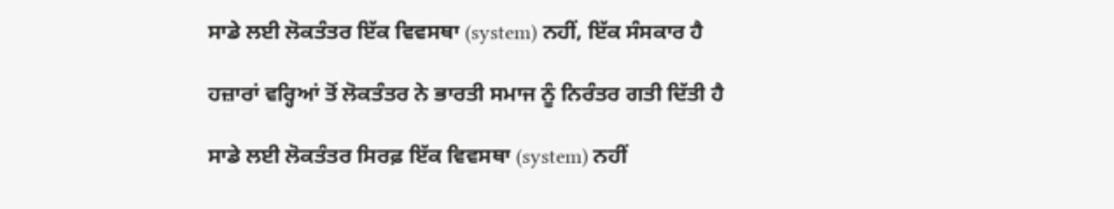ਸਾਡੇ ਲਈ ਲੋਕਤੰਤਰ ਇੱਕ ਵਿਵਸਥਾ (system) ਨਹੀਂ, ਇੱਕ ਸੰਸਕਾਰ ਹੈ

ਹਜ਼ਾਰਾਂ ਵਰ੍ਹਿਆਂ ਤੋਂ ਲੋਕਤੰਤਰ ਨੇ ਭਾਰਤੀ ਸਮਾਜ ਨੂੰ ਨਿਰੰਤਰ ਗਤੀ ਦਿੱਤੀ ਹੈ

ਸਾਡੇ ਲਈ ਲੋਕਤੰਤਰ ਸਿਰਫ਼ ਇੱਕ ਵਿਵਸਥਾ (system) ਨਹੀਂ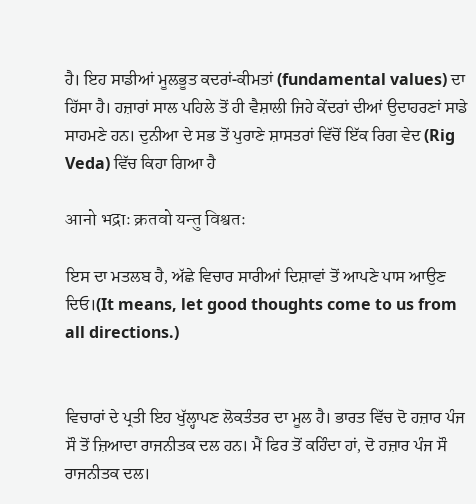ਹੈ। ਇਹ ਸਾਡੀਆਂ ਮੂਲਭੂਤ ਕਦਰਾਂ-ਕੀਮਤਾਂ (fundamental values) ਦਾ ਹਿੱਸਾ ਹੈ। ਹਜ਼ਾਰਾਂ ਸਾਲ ਪਹਿਲੇ ਤੋਂ ਹੀ ਵੈਸ਼ਾਲੀ ਜਿਹੇ ਕੇਂਦਰਾਂ ਦੀਆਂ ਉਦਾਹਰਣਾਂ ਸਾਡੇ ਸਾਹਮਣੇ ਹਨ। ਦੁਨੀਆ ਦੇ ਸਭ ਤੋਂ ਪੁਰਾਣੇ ਸ਼ਾਸਤਰਾਂ ਵਿੱਚੋਂ ਇੱਕ ਰਿਗ ਵੇਦ (Rig Veda) ਵਿੱਚ ਕਿਹਾ ਗਿਆ ਹੈ

आनो भद्राः क्रतवो यन्तु विश्वतः

ਇਸ ਦਾ ਮਤਲਬ ਹੈ, ਅੱਛੇ ਵਿਚਾਰ ਸਾਰੀਆਂ ਦਿਸ਼ਾਵਾਂ ਤੋਂ ਆਪਣੇ ਪਾਸ ਆਉਣ ਦਿਓ।(It means, let good thoughts come to us from all directions.)


ਵਿਚਾਰਾਂ ਦੇ ਪ੍ਰਤੀ ਇਹ ਖੁੱਲ੍ਹਾਪਣ ਲੋਕਤੰਤਰ ਦਾ ਮੂਲ ਹੈ। ਭਾਰਤ ਵਿੱਚ ਦੋ ਹਜ਼ਾਰ ਪੰਜ ਸੌ ਤੋਂ ਜ਼ਿਆਦਾ ਰਾਜਨੀਤਕ ਦਲ ਹਨ। ਮੈਂ ਫਿਰ ਤੋਂ ਕਹਿੰਦਾ ਹਾਂ, ਦੋ ਹਜ਼ਾਰ ਪੰਜ ਸੌ ਰਾਜਨੀਤਕ ਦਲ।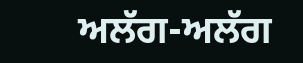ਅਲੱਗ-ਅਲੱਗ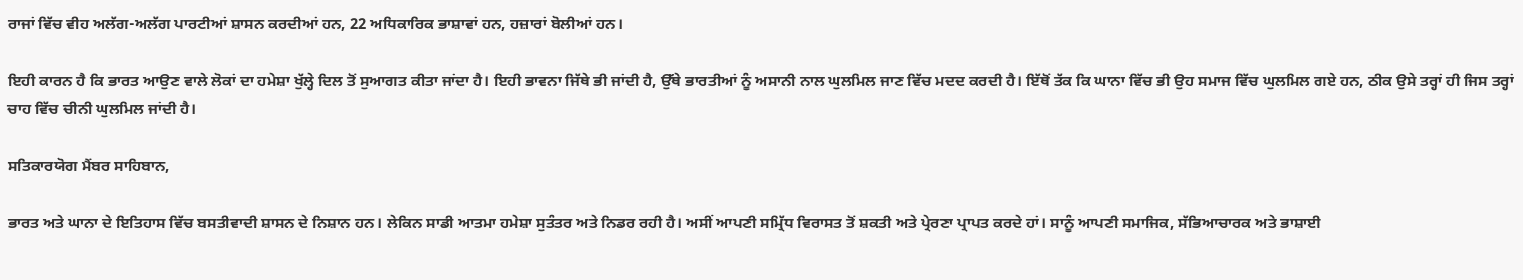ਰਾਜਾਂ ਵਿੱਚ ਵੀਹ ਅਲੱਗ-ਅਲੱਗ ਪਾਰਟੀਆਂ ਸ਼ਾਸਨ ਕਰਦੀਆਂ ਹਨ, 22 ਅਧਿਕਾਰਿਕ ਭਾਸ਼ਾਵਾਂ ਹਨ, ਹਜ਼ਾਰਾਂ ਬੋਲੀਆਂ ਹਨ।

ਇਹੀ ਕਾਰਨ ਹੈ ਕਿ ਭਾਰਤ ਆਉਣ ਵਾਲੇ ਲੋਕਾਂ ਦਾ ਹਮੇਸ਼ਾ ਖੁੱਲ੍ਹੇ ਦਿਲ ਤੋਂ ਸੁਆਗਤ ਕੀਤਾ ਜਾਂਦਾ ਹੈ। ਇਹੀ ਭਾਵਨਾ ਜਿੱਥੇ ਭੀ ਜਾਂਦੀ ਹੈ, ਉੱਥੇ ਭਾਰਤੀਆਂ ਨੂੰ ਅਸਾਨੀ ਨਾਲ ਘੁਲਮਿਲ ਜਾਣ ਵਿੱਚ ਮਦਦ ਕਰਦੀ ਹੈ। ਇੱਥੋਂ ਤੱਕ ਕਿ ਘਾਨਾ ਵਿੱਚ ਭੀ ਉਹ ਸਮਾਜ ਵਿੱਚ ਘੁਲਮਿਲ ਗਏ ਹਨ, ਠੀਕ ਉਸੇ ਤਰ੍ਹਾਂ ਹੀ ਜਿਸ ਤਰ੍ਹਾਂ ਚਾਹ ਵਿੱਚ ਚੀਨੀ ਘੁਲਮਿਲ ਜਾਂਦੀ ਹੈ।

ਸਤਿਕਾਰਯੋਗ ਮੈਂਬਰ ਸਾਹਿਬਾਨ,

ਭਾਰਤ ਅਤੇ ਘਾਨਾ ਦੇ ਇਤਿਹਾਸ ਵਿੱਚ ਬਸਤੀਵਾਦੀ ਸ਼ਾਸਨ ਦੇ ਨਿਸ਼ਾਨ ਹਨ। ਲੇਕਿਨ ਸਾਡੀ ਆਤਮਾ ਹਮੇਸ਼ਾ ਸੁਤੰਤਰ ਅਤੇ ਨਿਡਰ ਰਹੀ ਹੈ। ਅਸੀਂ ਆਪਣੀ ਸਮ੍ਰਿੱਧ ਵਿਰਾਸਤ ਤੋਂ ਸ਼ਕਤੀ ਅਤੇ ਪ੍ਰੇਰਣਾ ਪ੍ਰਾਪਤ ਕਰਦੇ ਹਾਂ। ਸਾਨੂੰ ਆਪਣੀ ਸਮਾਜਿਕ, ਸੱਭਿਆਚਾਰਕ ਅਤੇ ਭਾਸ਼ਾਈ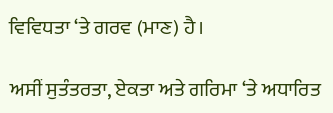ਵਿਵਿਧਤਾ ‘ਤੇ ਗਰਵ (ਮਾਣ) ਹੈ।

ਅਸੀਂ ਸੁਤੰਤਰਤਾ, ਏਕਤਾ ਅਤੇ ਗਰਿਮਾ ‘ਤੇ ਅਧਾਰਿਤ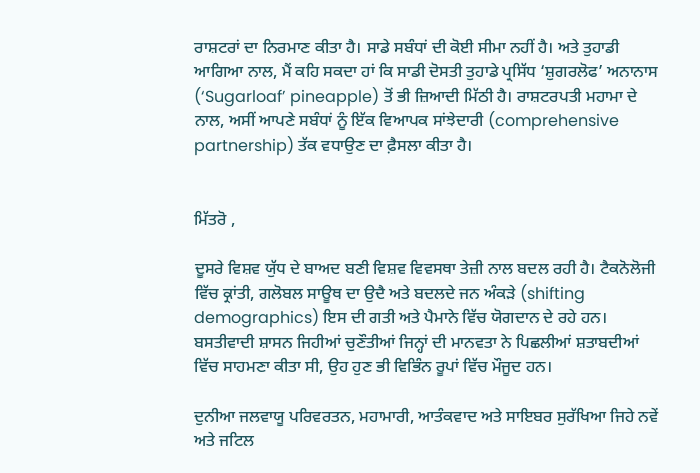ਰਾਸ਼ਟਰਾਂ ਦਾ ਨਿਰਮਾਣ ਕੀਤਾ ਹੈ। ਸਾਡੇ ਸਬੰਧਾਂ ਦੀ ਕੋਈ ਸੀਮਾ ਨਹੀਂ ਹੈ। ਅਤੇ ਤੁਹਾਡੀ ਆਗਿਆ ਨਾਲ, ਮੈਂ ਕਹਿ ਸਕਦਾ ਹਾਂ ਕਿ ਸਾਡੀ ਦੋਸਤੀ ਤੁਹਾਡੇ ਪ੍ਰਸਿੱਧ ‘ਸ਼ੁਗਰਲੋਫ’ ਅਨਾਨਾਸ (‘Sugarloaf’ pineapple) ਤੋਂ ਭੀ ਜ਼ਿਆਦੀ ਮਿੱਠੀ ਹੈ। ਰਾਸ਼ਟਰਪਤੀ ਮਹਾਮਾ ਦੇ ਨਾਲ, ਅਸੀਂ ਆਪਣੇ ਸਬੰਧਾਂ ਨੂੰ ਇੱਕ ਵਿਆਪਕ ਸਾਂਝੇਦਾਰੀ (comprehensive partnership) ਤੱਕ ਵਧਾਉਣ ਦਾ ਫ਼ੈਸਲਾ ਕੀਤਾ ਹੈ।


ਮਿੱਤਰੋ ,

ਦੂਸਰੇ ਵਿਸ਼ਵ ਯੁੱਧ ਦੇ ਬਾਅਦ ਬਣੀ ਵਿਸ਼ਵ ਵਿਵਸਥਾ ਤੇਜ਼ੀ ਨਾਲ ਬਦਲ ਰਹੀ ਹੈ। ਟੈਕਨੋਲੋਜੀ ਵਿੱਚ ਕ੍ਰਾਂਤੀ, ਗਲੋਬਲ ਸਾਊਥ ਦਾ ਉਦੈ ਅਤੇ ਬਦਲਦੇ ਜਨ ਅੰਕੜੇ (shifting demographics) ਇਸ ਦੀ ਗਤੀ ਅਤੇ ਪੈਮਾਨੇ ਵਿੱਚ ਯੋਗਦਾਨ ਦੇ ਰਹੇ ਹਨ। ਬਸਤੀਵਾਦੀ ਸ਼ਾਸਨ ਜਿਹੀਆਂ ਚੁਣੌਤੀਆਂ ਜਿਨ੍ਹਾਂ ਦੀ ਮਾਨਵਤਾ ਨੇ ਪਿਛਲੀਆਂ ਸ਼ਤਾਬਦੀਆਂ ਵਿੱਚ ਸਾਹਮਣਾ ਕੀਤਾ ਸੀ, ਉਹ ਹੁਣ ਭੀ ਵਿਭਿੰਨ ਰੂਪਾਂ ਵਿੱਚ ਮੌਜੂਦ ਹਨ।

ਦੁਨੀਆ ਜਲਵਾਯੂ ਪਰਿਵਰਤਨ, ਮਹਾਮਾਰੀ, ਆਤੰਕਵਾਦ ਅਤੇ ਸਾਇਬਰ ਸੁਰੱਖਿਆ ਜਿਹੇ ਨਵੇਂ ਅਤੇ ਜਟਿਲ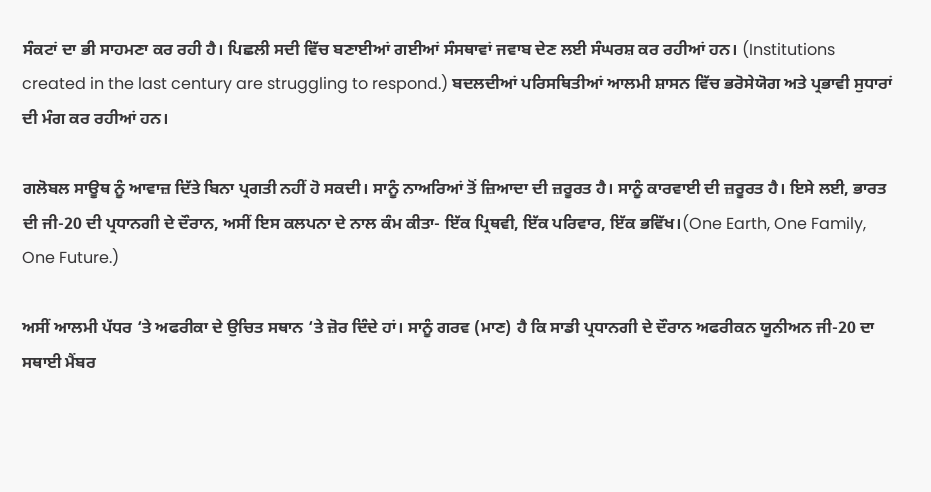ਸੰਕਟਾਂ ਦਾ ਭੀ ਸਾਹਮਣਾ ਕਰ ਰਹੀ ਹੈ। ਪਿਛਲੀ ਸਦੀ ਵਿੱਚ ਬਣਾਈਆਂ ਗਈਆਂ ਸੰਸਥਾਵਾਂ ਜਵਾਬ ਦੇਣ ਲਈ ਸੰਘਰਸ਼ ਕਰ ਰਹੀਆਂ ਹਨ। (Institutions created in the last century are struggling to respond.) ਬਦਲਦੀਆਂ ਪਰਿਸਥਿਤੀਆਂ ਆਲਮੀ ਸ਼ਾਸਨ ਵਿੱਚ ਭਰੋਸੇਯੋਗ ਅਤੇ ਪ੍ਰਭਾਵੀ ਸੁਧਾਰਾਂ ਦੀ ਮੰਗ ਕਰ ਰਹੀਆਂ ਹਨ।

ਗਲੋਬਲ ਸਾਊਥ ਨੂੰ ਆਵਾਜ਼ ਦਿੱਤੇ ਬਿਨਾ ਪ੍ਰਗਤੀ ਨਹੀਂ ਹੋ ਸਕਦੀ। ਸਾਨੂੰ ਨਾਅਰਿਆਂ ਤੋਂ ਜ਼ਿਆਦਾ ਦੀ ਜ਼ਰੂਰਤ ਹੈ। ਸਾਨੂੰ ਕਾਰਵਾਈ ਦੀ ਜ਼ਰੂਰਤ ਹੈ। ਇਸੇ ਲਈ, ਭਾਰਤ ਦੀ ਜੀ-20 ਦੀ ਪ੍ਰਧਾਨਗੀ ਦੇ ਦੌਰਾਨ, ਅਸੀਂ ਇਸ ਕਲਪਨਾ ਦੇ ਨਾਲ ਕੰਮ ਕੀਤਾ- ਇੱਕ ਪ੍ਰਿਥਵੀ, ਇੱਕ ਪਰਿਵਾਰ, ਇੱਕ ਭਵਿੱਖ।(One Earth, One Family, One Future.)

ਅਸੀਂ ਆਲਮੀ ਪੱਧਰ ‘ਤੇ ਅਫਰੀਕਾ ਦੇ ਉਚਿਤ ਸਥਾਨ ‘ਤੇ ਜ਼ੋਰ ਦਿੰਦੇ ਹਾਂ। ਸਾਨੂੰ ਗਰਵ (ਮਾਣ) ਹੈ ਕਿ ਸਾਡੀ ਪ੍ਰਧਾਨਗੀ ਦੇ ਦੌਰਾਨ ਅਫਰੀਕਨ ਯੂਨੀਅਨ ਜੀ-20 ਦਾ ਸਥਾਈ ਮੈਂਬਰ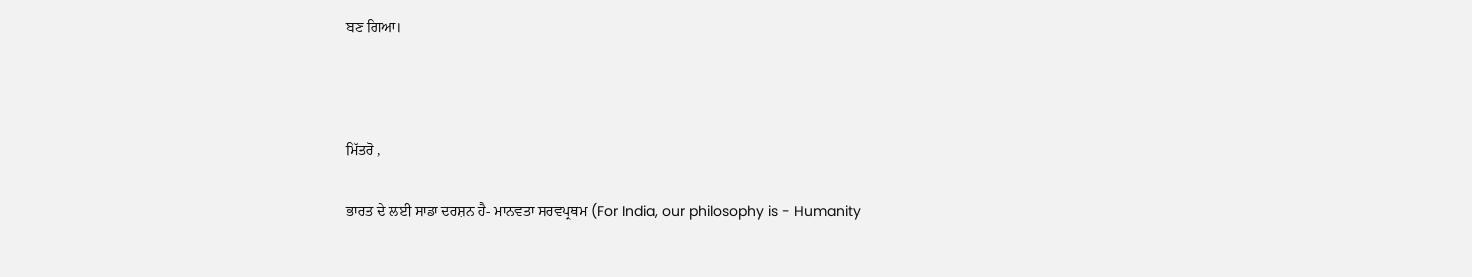ਬਣ ਗਿਆ।



ਮਿੱਤਰੋ ,

ਭਾਰਤ ਦੇ ਲਈ ਸਾਡਾ ਦਰਸ਼ਨ ਹੈ- ਮਾਨਵਤਾ ਸਰਵਪ੍ਰਥਮ (For India, our philosophy is - Humanity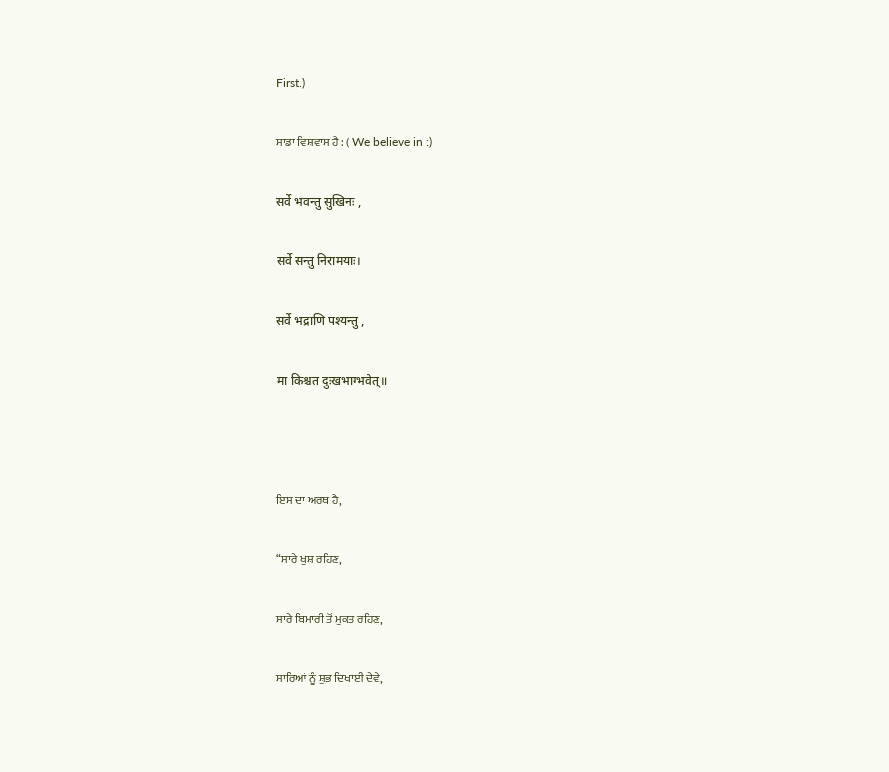First.)

ਸਾਡਾ ਵਿਸ਼ਵਾਸ ਹੈ : ( We believe in :)

सर्वे भवन्तु सुखिनः ,

सर्वे सन्तु निरामयाः।

सर्वे भद्राणि पश्यन्तु ,

मा किश्चत दुःखभाग्भवेत्॥



ਇਸ ਦਾ ਅਰਥ ਹੈ,

“ਸਾਰੇ ਖੁਸ਼ ਰਹਿਣ,

ਸਾਰੇ ਬਿਮਾਰੀ ਤੋਂ ਮੁਕਤ ਰਹਿਣ,

ਸਾਰਿਆਂ ਨੂੰ ਸ਼ੁਭ ਦਿਖਾਈ ਦੇਵੇ,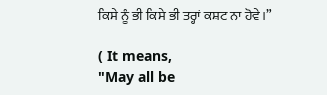ਕਿਸੇ ਨੂੰ ਭੀ ਕਿਸੇ ਭੀ ਤਰ੍ਹਾਂ ਕਸ਼ਟ ਨਾ ਹੋਵੇ।”

( It means,
"May all be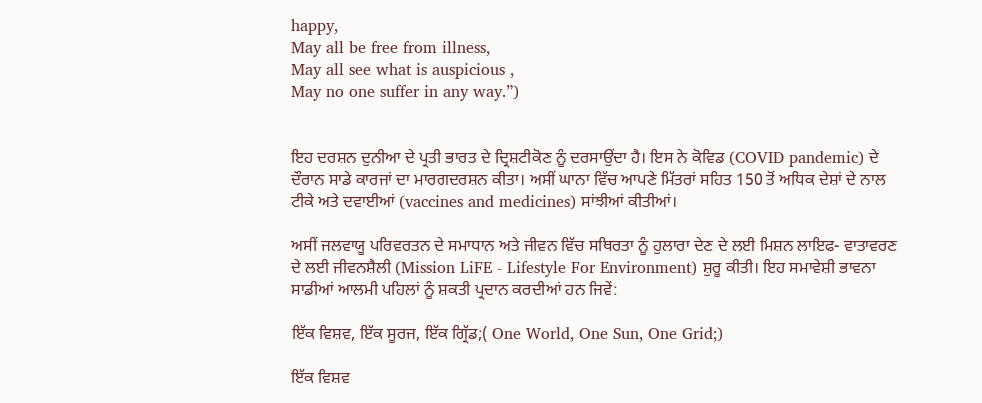happy,
May all be free from illness,
May all see what is auspicious ,
May no one suffer in any way.”)


ਇਹ ਦਰਸ਼ਨ ਦੁਨੀਆ ਦੇ ਪ੍ਰਤੀ ਭਾਰਤ ਦੇ ਦ੍ਰਿਸ਼ਟੀਕੋਣ ਨੂੰ ਦਰਸਾਉਂਦਾ ਹੈ। ਇਸ ਨੇ ਕੋਵਿਡ (COVID pandemic) ਦੇ ਦੌਰਾਨ ਸਾਡੇ ਕਾਰਜਾਂ ਦਾ ਮਾਰਗਦਰਸ਼ਨ ਕੀਤਾ। ਅਸੀਂ ਘਾਨਾ ਵਿੱਚ ਆਪਣੇ ਮਿੱਤਰਾਂ ਸਹਿਤ 150 ਤੋਂ ਅਧਿਕ ਦੇਸ਼ਾਂ ਦੇ ਨਾਲ ਟੀਕੇ ਅਤੇ ਦਵਾਈਆਂ (vaccines and medicines) ਸਾਂਝੀਆਂ ਕੀਤੀਆਂ।

ਅਸੀਂ ਜਲਵਾਯੂ ਪਰਿਵਰਤਨ ਦੇ ਸਮਾਧਾਨ ਅਤੇ ਜੀਵਨ ਵਿੱਚ ਸਥਿਰਤਾ ਨੂੰ ਹੁਲਾਰਾ ਦੇਣ ਦੇ ਲਈ ਮਿਸ਼ਨ ਲਾਇਫ- ਵਾਤਾਵਰਣ ਦੇ ਲਈ ਜੀਵਨਸ਼ੈਲੀ (Mission LiFE - Lifestyle For Environment) ਸ਼ੁਰੂ ਕੀਤੀ। ਇਹ ਸਮਾਵੇਸ਼ੀ ਭਾਵਨਾ ਸਾਡੀਆਂ ਆਲਮੀ ਪਹਿਲਾਂ ਨੂੰ ਸ਼ਕਤੀ ਪ੍ਰਦਾਨ ਕਰਦੀਆਂ ਹਨ ਜਿਵੇਂ:

ਇੱਕ ਵਿਸ਼ਵ, ਇੱਕ ਸੂਰਜ, ਇੱਕ ਗ੍ਰਿੱਡ;( One World, One Sun, One Grid;)

ਇੱਕ ਵਿਸ਼ਵ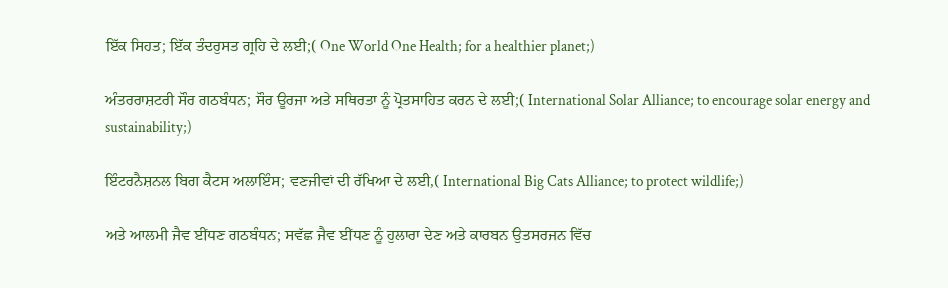ਇੱਕ ਸਿਹਤ; ਇੱਕ ਤੰਦਰੁਸਤ ਗ੍ਰਹਿ ਦੇ ਲਈ;( One World One Health; for a healthier planet;)

ਅੰਤਰਰਾਸ਼ਟਰੀ ਸੌਰ ਗਠਬੰਧਨ; ਸੌਰ ਊਰਜਾ ਅਤੇ ਸਥਿਰਤਾ ਨੂੰ ਪ੍ਰੋਤਸਾਹਿਤ ਕਰਨ ਦੇ ਲਈ;( International Solar Alliance; to encourage solar energy and sustainability;)

ਇੰਟਰਨੈਸ਼ਨਲ ਬਿਗ ਕੈਟਸ ਅਲਾਇੰਸ; ਵਣਜੀਵਾਂ ਦੀ ਰੱਖਿਆ ਦੇ ਲਈ,( International Big Cats Alliance; to protect wildlife;)

ਅਤੇ ਆਲਮੀ ਜੈਵ ਈਂਧਣ ਗਠਬੰਧਨ; ਸਵੱਛ ਜੈਵ ਈਂਧਣ ਨੂੰ ਹੁਲਾਰਾ ਦੇਣ ਅਤੇ ਕਾਰਬਨ ਉਤਸਰਜਨ ਵਿੱਚ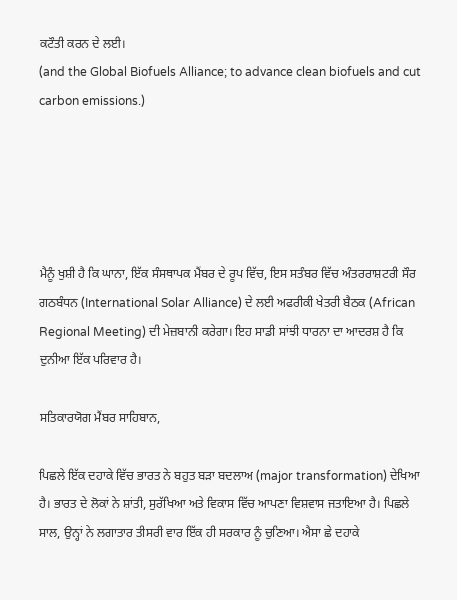ਕਟੌਤੀ ਕਰਨ ਦੇ ਲਈ।
(and the Global Biofuels Alliance; to advance clean biofuels and cut carbon emissions.)





ਮੈਨੂੰ ਖੁਸ਼ੀ ਹੈ ਕਿ ਘਾਨਾ, ਇੱਕ ਸੰਸਥਾਪਕ ਮੈਂਬਰ ਦੇ ਰੂਪ ਵਿੱਚ, ਇਸ ਸਤੰਬਰ ਵਿੱਚ ਅੰਤਰਰਾਸ਼ਟਰੀ ਸੌਰ ਗਠਬੰਧਨ (International Solar Alliance) ਦੇ ਲਈ ਅਫਰੀਕੀ ਖੇਤਰੀ ਬੈਠਕ (African Regional Meeting) ਦੀ ਮੇਜ਼ਬਾਨੀ ਕਰੇਗਾ। ਇਹ ਸਾਡੀ ਸਾਂਝੀ ਧਾਰਨਾ ਦਾ ਆਦਰਸ਼ ਹੈ ਕਿ ਦੁਨੀਆ ਇੱਕ ਪਰਿਵਾਰ ਹੈ।

ਸਤਿਕਾਰਯੋਗ ਮੈਂਬਰ ਸਾਹਿਬਾਨ,

ਪਿਛਲੇ ਇੱਕ ਦਹਾਕੇ ਵਿੱਚ ਭਾਰਤ ਨੇ ਬਹੁਤ ਬੜਾ ਬਦਲਾਅ (major transformation) ਦੇਖਿਆ ਹੈ। ਭਾਰਤ ਦੇ ਲੋਕਾਂ ਨੇ ਸ਼ਾਂਤੀ, ਸੁਰੱਖਿਆ ਅਤੇ ਵਿਕਾਸ ਵਿੱਚ ਆਪਣਾ ਵਿਸ਼ਵਾਸ ਜਤਾਇਆ ਹੈ। ਪਿਛਲੇ ਸਾਲ, ਉਨ੍ਹਾਂ ਨੇ ਲਗਾਤਾਰ ਤੀਸਰੀ ਵਾਰ ਇੱਕ ਹੀ ਸਰਕਾਰ ਨੂੰ ਚੁਣਿਆ। ਐਸਾ ਛੇ ਦਹਾਕੇ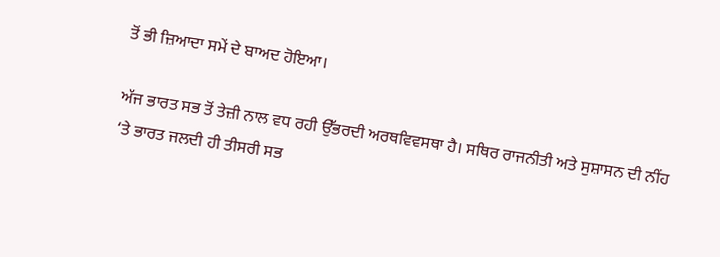ਤੋਂ ਭੀ ਜ਼ਿਆਦਾ ਸਮੇਂ ਦੇ ਬਾਅਦ ਹੋਇਆ।

ਅੱਜ ਭਾਰਤ ਸਭ ਤੋਂ ਤੇਜ਼ੀ ਨਾਲ ਵਧ ਰਹੀ ਉੱਭਰਦੀ ਅਰਥਵਿਵਸਥਾ ਹੈ। ਸਥਿਰ ਰਾਜਨੀਤੀ ਅਤੇ ਸੁਸ਼ਾਸਨ ਦੀ ਨੀਂਹ ‘ਤੇ ਭਾਰਤ ਜਲਦੀ ਹੀ ਤੀਸਰੀ ਸਭ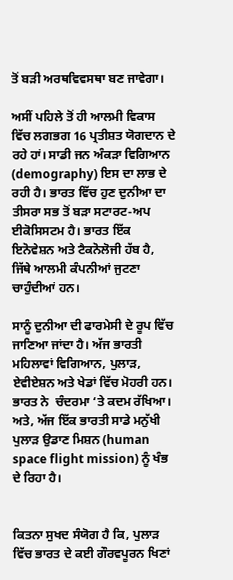ਤੋਂ ਬੜੀ ਅਰਥਵਿਵਸਥਾ ਬਣ ਜਾਵੇਗਾ।

ਅਸੀਂ ਪਹਿਲੇ ਤੋਂ ਹੀ ਆਲਮੀ ਵਿਕਾਸ ਵਿੱਚ ਲਗਭਗ 16 ਪ੍ਰਤੀਸ਼ਤ ਯੋਗਦਾਨ ਦੇ ਰਹੇ ਹਾਂ। ਸਾਡੀ ਜਨ ਅੰਕੜਾ ਵਿਗਿਆਨ (demography) ਇਸ ਦਾ ਲਾਭ ਦੇ ਰਹੀ ਹੈ। ਭਾਰਤ ਵਿੱਚ ਹੁਣ ਦੁਨੀਆ ਦਾ ਤੀਸਰਾ ਸਭ ਤੋਂ ਬੜਾ ਸਟਾਰਟ-ਅਪ ਈਕੋਸਿਸਟਮ ਹੈ। ਭਾਰਤ ਇੱਕ ਇਨੋਵੇਸ਼ਨ ਅਤੇ ਟੈਕਨੋਲੋਜੀ ਹੱਬ ਹੈ, ਜਿੱਥੇ ਆਲਮੀ ਕੰਪਨੀਆਂ ਜੁਟਣਾ ਚਾਹੁੰਦੀਆਂ ਹਨ।

ਸਾਨੂੰ ਦੁਨੀਆ ਦੀ ਫਾਰਮੇਸੀ ਦੇ ਰੂਪ ਵਿੱਚ ਜਾਣਿਆ ਜਾਂਦਾ ਹੈ। ਅੱਜ ਭਾਰਤੀ ਮਹਿਲਾਵਾਂ ਵਿਗਿਆਨ, ਪੁਲਾੜ, ਏਵੀਏਸ਼ਨ ਅਤੇ ਖੇਡਾਂ ਵਿੱਚ ਮੋਹਰੀ ਹਨ। ਭਾਰਤ ਨੇ  ਚੰਦਰਮਾ ‘ਤੇ ਕਦਮ ਰੱਖਿਆ। ਅਤੇ, ਅੱਜ ਇੱਕ ਭਾਰਤੀ ਸਾਡੇ ਮਨੁੱਖੀ ਪੁਲਾੜ ਉਡਾਣ ਮਿਸ਼ਨ (human space flight mission) ਨੂੰ ਖੰਭ ਦੇ ਰਿਹਾ ਹੈ।


ਕਿਤਨਾ ਸੁਖਦ ਸੰਯੋਗ ਹੈ ਕਿ, ਪੁਲਾੜ ਵਿੱਚ ਭਾਰਤ ਦੇ ਕਈ ਗੌਰਵਪੂਰਨ ਖਿਣਾਂ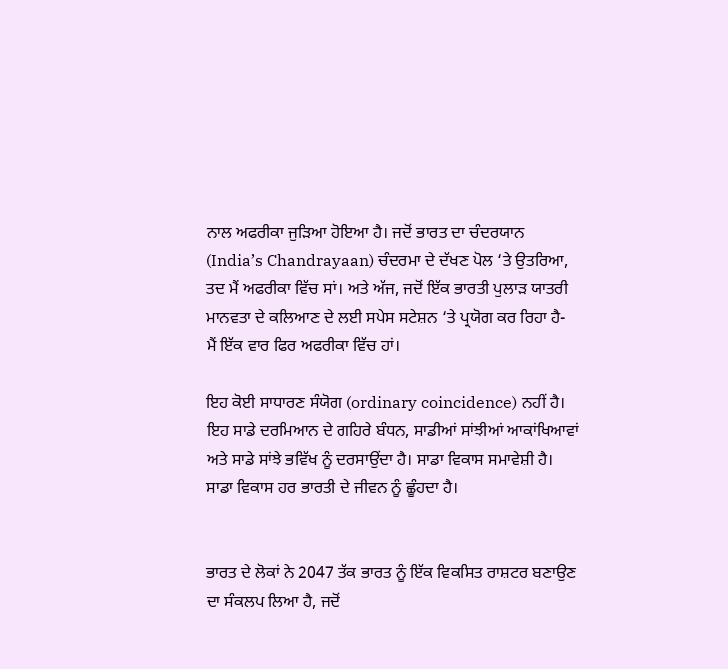ਨਾਲ ਅਫਰੀਕਾ ਜੁੜਿਆ ਹੋਇਆ ਹੈ। ਜਦੋਂ ਭਾਰਤ ਦਾ ਚੰਦਰਯਾਨ (India’s Chandrayaan) ਚੰਦਰਮਾ ਦੇ ਦੱਖਣ ਪੋਲ ‘ਤੇ ਉਤਰਿਆ, ਤਦ ਮੈਂ ਅਫਰੀਕਾ ਵਿੱਚ ਸਾਂ। ਅਤੇ ਅੱਜ, ਜਦੋਂ ਇੱਕ ਭਾਰਤੀ ਪੁਲਾੜ ਯਾਤਰੀ ਮਾਨਵਤਾ ਦੇ ਕਲਿਆਣ ਦੇ ਲਈ ਸਪੇਸ ਸਟੇਸ਼ਨ ‘ਤੇ ਪ੍ਰਯੋਗ ਕਰ ਰਿਹਾ ਹੈ- ਮੈਂ ਇੱਕ ਵਾਰ ਫਿਰ ਅਫਰੀਕਾ ਵਿੱਚ ਹਾਂ।

ਇਹ ਕੋਈ ਸਾਧਾਰਣ ਸੰਯੋਗ (ordinary coincidence) ਨਹੀਂ ਹੈ। ਇਹ ਸਾਡੇ ਦਰਮਿਆਨ ਦੇ ਗਹਿਰੇ ਬੰਧਨ, ਸਾਡੀਆਂ ਸਾਂਝੀਆਂ ਆਕਾਂਖਿਆਵਾਂ ਅਤੇ ਸਾਡੇ ਸਾਂਝੇ ਭਵਿੱਖ ਨੂੰ ਦਰਸਾਉਂਦਾ ਹੈ। ਸਾਡਾ ਵਿਕਾਸ ਸਮਾਵੇਸ਼ੀ ਹੈ। ਸਾਡਾ ਵਿਕਾਸ ਹਰ ਭਾਰਤੀ ਦੇ ਜੀਵਨ ਨੂੰ ਛੂੰਹਦਾ ਹੈ।


ਭਾਰਤ ਦੇ ਲੋਕਾਂ ਨੇ 2047 ਤੱਕ ਭਾਰਤ ਨੂੰ ਇੱਕ ਵਿਕਸਿਤ ਰਾਸ਼ਟਰ ਬਣਾਉਣ ਦਾ ਸੰਕਲਪ ਲਿਆ ਹੈ, ਜਦੋਂ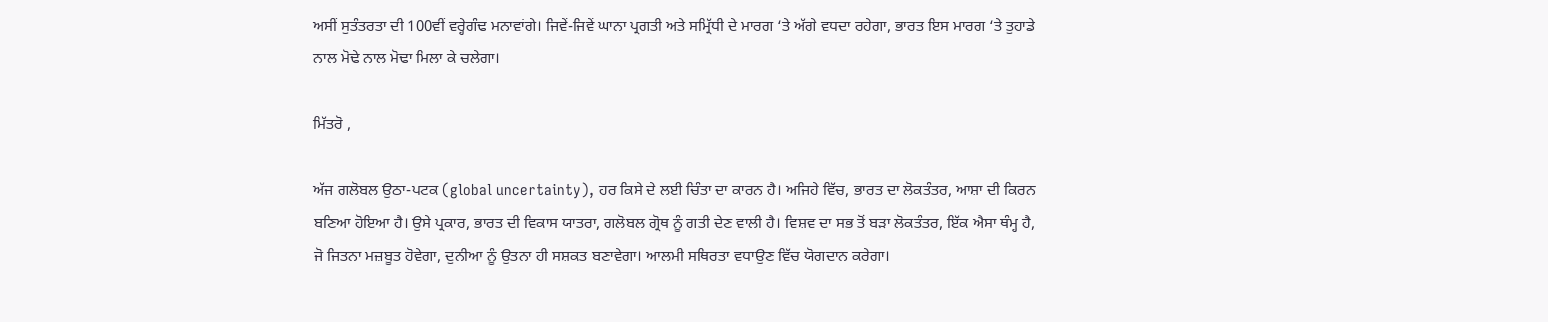ਅਸੀਂ ਸੁਤੰਤਰਤਾ ਦੀ 100ਵੀਂ ਵਰ੍ਹੇਗੰਢ ਮਨਾਵਾਂਗੇ। ਜਿਵੇਂ-ਜਿਵੇਂ ਘਾਨਾ ਪ੍ਰਗਤੀ ਅਤੇ ਸਮ੍ਰਿੱਧੀ ਦੇ ਮਾਰਗ ‘ਤੇ ਅੱਗੇ ਵਧਦਾ ਰਹੇਗਾ, ਭਾਰਤ ਇਸ ਮਾਰਗ ‘ਤੇ ਤੁਹਾਡੇ ਨਾਲ ਮੋਢੇ ਨਾਲ ਮੋਢਾ ਮਿਲਾ ਕੇ ਚਲੇਗਾ।

ਮਿੱਤਰੋ ,

ਅੱਜ ਗਲੋਬਲ ਉਠਾ-ਪਟਕ (global uncertainty), ਹਰ ਕਿਸੇ ਦੇ ਲਈ ਚਿੰਤਾ ਦਾ ਕਾਰਨ ਹੈ। ਅਜਿਹੇ ਵਿੱਚ, ਭਾਰਤ ਦਾ ਲੋਕਤੰਤਰ, ਆਸ਼ਾ ਦੀ ਕਿਰਨ ਬਣਿਆ ਹੋਇਆ ਹੈ। ਉਸੇ ਪ੍ਰਕਾਰ, ਭਾਰਤ ਦੀ ਵਿਕਾਸ ਯਾਤਰਾ, ਗਲੋਬਲ ਗ੍ਰੋਥ ਨੂੰ ਗਤੀ ਦੇਣ ਵਾਲੀ ਹੈ। ਵਿਸ਼ਵ ਦਾ ਸਭ ਤੋਂ ਬੜਾ ਲੋਕਤੰਤਰ, ਇੱਕ ਐਸਾ ਥੰਮ੍ਹ ਹੈ, ਜੋ ਜਿਤਨਾ ਮਜ਼ਬੂਤ ਹੋਵੇਗਾ, ਦੁਨੀਆ ਨੂੰ ਉਤਨਾ ਹੀ ਸਸ਼ਕਤ ਬਣਾਵੇਗਾ। ਆਲਮੀ ਸਥਿਰਤਾ ਵਧਾਉਣ ਵਿੱਚ ਯੋਗਦਾਨ ਕਰੇਗਾ।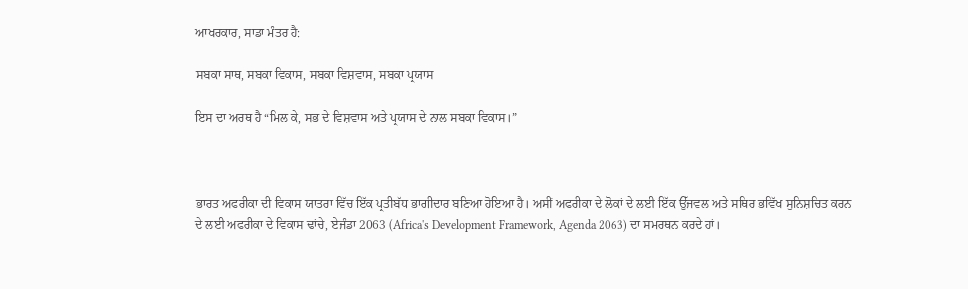ਆਖਰਕਾਰ, ਸਾਡਾ ਮੰਤਰ ਹੈ:

ਸਬਕਾ ਸਾਥ, ਸਬਕਾ ਵਿਕਾਸ, ਸਬਕਾ ਵਿਸ਼ਵਾਸ, ਸਬਕਾ ਪ੍ਰਯਾਸ

ਇਸ ਦਾ ਅਰਥ ਹੈ “ਮਿਲ ਕੇ, ਸਭ ਦੇ ਵਿਸ਼ਵਾਸ ਅਤੇ ਪ੍ਰਯਾਸ ਦੇ ਨਾਲ ਸਬਕਾ ਵਿਕਾਸ।”



ਭਾਰਤ ਅਫਰੀਕਾ ਦੀ ਵਿਕਾਸ ਯਾਤਰਾ ਵਿੱਚ ਇੱਕ ਪ੍ਰਤੀਬੱਧ ਭਾਗੀਦਾਰ ਬਣਿਆ ਹੋਇਆ ਹੈ। ਅਸੀਂ ਅਫਰੀਕਾ ਦੇ ਲੋਕਾਂ ਦੇ ਲਈ ਇੱਕ ਉੱਜਵਲ ਅਤੇ ਸਥਿਰ ਭਵਿੱਖ ਸੁਨਿਸ਼ਚਿਤ ਕਰਨ ਦੇ ਲਈ ਅਫਰੀਕਾ ਦੇ ਵਿਕਾਸ ਢਾਂਚੇ, ਏਜੰਡਾ 2063 (Africa's Development Framework, Agenda 2063) ਦਾ ਸਮਰਥਨ ਕਰਦੇ ਹਾਂ।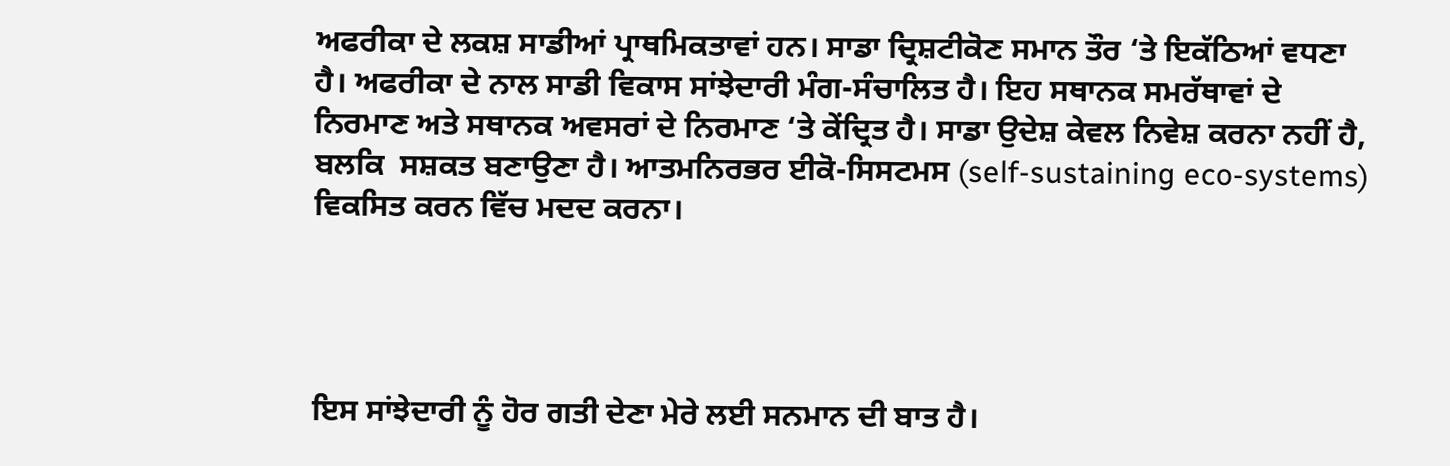ਅਫਰੀਕਾ ਦੇ ਲਕਸ਼ ਸਾਡੀਆਂ ਪ੍ਰਾਥਮਿਕਤਾਵਾਂ ਹਨ। ਸਾਡਾ ਦ੍ਰਿਸ਼ਟੀਕੋਣ ਸਮਾਨ ਤੌਰ ‘ਤੇ ਇਕੱਠਿਆਂ ਵਧਣਾ ਹੈ। ਅਫਰੀਕਾ ਦੇ ਨਾਲ ਸਾਡੀ ਵਿਕਾਸ ਸਾਂਝੇਦਾਰੀ ਮੰਗ-ਸੰਚਾਲਿਤ ਹੈ। ਇਹ ਸਥਾਨਕ ਸਮਰੱਥਾਵਾਂ ਦੇ ਨਿਰਮਾਣ ਅਤੇ ਸਥਾਨਕ ਅਵਸਰਾਂ ਦੇ ਨਿਰਮਾਣ ‘ਤੇ ਕੇਂਦ੍ਰਿਤ ਹੈ। ਸਾਡਾ ਉਦੇਸ਼ ਕੇਵਲ ਨਿਵੇਸ਼ ਕਰਨਾ ਨਹੀਂ ਹੈ, ਬਲਕਿ  ਸਸ਼ਕਤ ਬਣਾਉਣਾ ਹੈ। ਆਤਮਨਿਰਭਰ ਈਕੋ-ਸਿਸਟਮਸ (self-sustaining eco-systems) ਵਿਕਸਿਤ ਕਰਨ ਵਿੱਚ ਮਦਦ ਕਰਨਾ।




ਇਸ ਸਾਂਝੇਦਾਰੀ ਨੂੰ ਹੋਰ ਗਤੀ ਦੇਣਾ ਮੇਰੇ ਲਈ ਸਨਮਾਨ ਦੀ ਬਾਤ ਹੈ।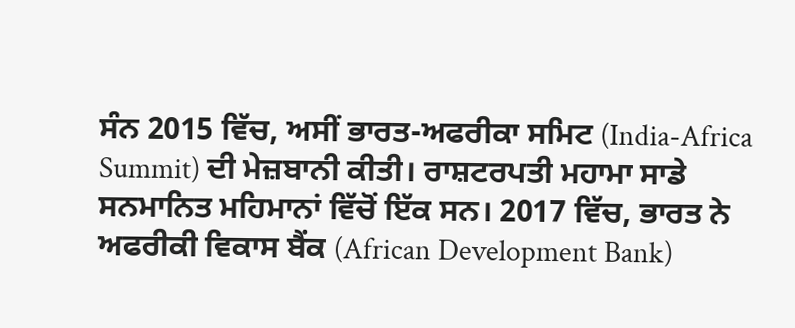ਸੰਨ 2015 ਵਿੱਚ, ਅਸੀਂ ਭਾਰਤ-ਅਫਰੀਕਾ ਸਮਿਟ (India-Africa Summit) ਦੀ ਮੇਜ਼ਬਾਨੀ ਕੀਤੀ। ਰਾਸ਼ਟਰਪਤੀ ਮਹਾਮਾ ਸਾਡੇ ਸਨਮਾਨਿਤ ਮਹਿਮਾਨਾਂ ਵਿੱਚੋਂ ਇੱਕ ਸਨ। 2017 ਵਿੱਚ, ਭਾਰਤ ਨੇ ਅਫਰੀਕੀ ਵਿਕਾਸ ਬੈਂਕ (African Development Bank)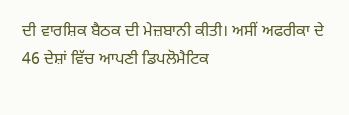ਦੀ ਵਾਰਸ਼ਿਕ ਬੈਠਕ ਦੀ ਮੇਜ਼ਬਾਨੀ ਕੀਤੀ। ਅਸੀਂ ਅਫਰੀਕਾ ਦੇ 46 ਦੇਸ਼ਾਂ ਵਿੱਚ ਆਪਣੀ ਡਿਪਲੋਮੈਟਿਕ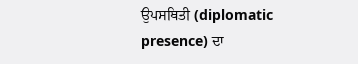ਉਪਸਥਿਤੀ (diplomatic presence) ਦਾ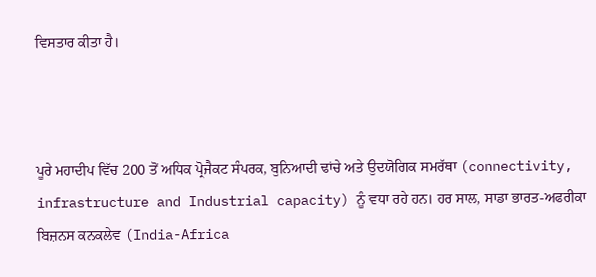ਵਿਸਤਾਰ ਕੀਤਾ ਹੈ।



ਪੂਰੇ ਮਹਾਦੀਪ ਵਿੱਚ 200 ਤੋਂ ਅਧਿਕ ਪ੍ਰੋਜੈਕਟ ਸੰਪਰਕ, ਬੁਨਿਆਦੀ ਢਾਂਚੇ ਅਤੇ ਉਦਯੋਗਿਕ ਸਮਰੱਥਾ (connectivity, infrastructure and Industrial capacity) ਨੂੰ ਵਧਾ ਰਹੇ ਹਨ। ਹਰ ਸਾਲ, ਸਾਡਾ ਭਾਰਤ-ਅਫਰੀਕਾ ਬਿਜ਼ਨਸ ਕਨਕਲੇਵ (India-Africa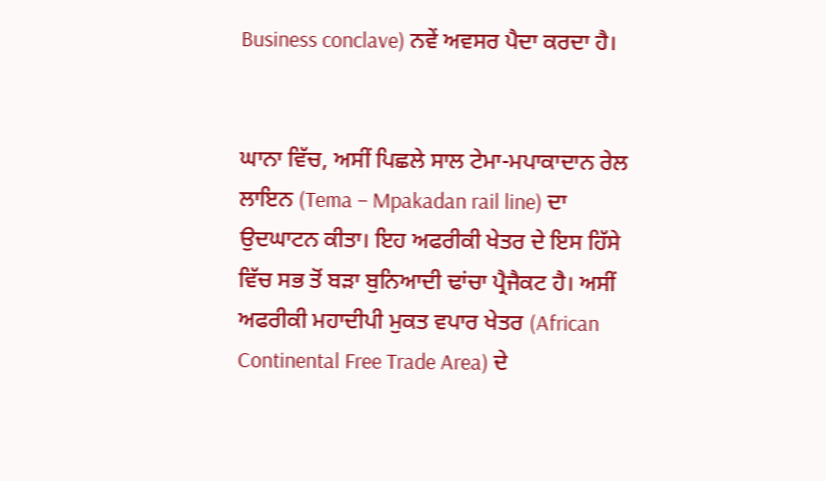Business conclave) ਨਵੇਂ ਅਵਸਰ ਪੈਦਾ ਕਰਦਾ ਹੈ।


ਘਾਨਾ ਵਿੱਚ, ਅਸੀਂ ਪਿਛਲੇ ਸਾਲ ਟੇਮਾ-ਮਪਾਕਾਦਾਨ ਰੇਲ ਲਾਇਨ (Tema – Mpakadan rail line) ਦਾ ਉਦਘਾਟਨ ਕੀਤਾ। ਇਹ ਅਫਰੀਕੀ ਖੇਤਰ ਦੇ ਇਸ ਹਿੱਸੇ ਵਿੱਚ ਸਭ ਤੋਂ ਬੜਾ ਬੁਨਿਆਦੀ ਢਾਂਚਾ ਪ੍ਰੈਜੈਕਟ ਹੈ। ਅਸੀਂ ਅਫਰੀਕੀ ਮਹਾਦੀਪੀ ਮੁਕਤ ਵਪਾਰ ਖੇਤਰ (African Continental Free Trade Area) ਦੇ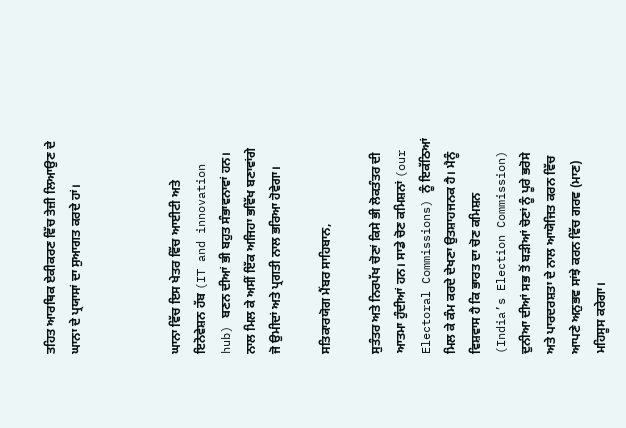ਤਹਿਤ ਆਰਥਿਕ ਏਕੀਕਰਣ ਵਿੱਚ ਤੇਜ਼ੀ ਲਿਆਉਣ ਦੇ ਘਾਨਾ ਦੇ ਪ੍ਰਯਾਸਾਂ ਦਾ ਸੁਆਗਤ ਕਰਦੇ ਹਾਂ।



ਘਾਨਾ ਵਿੱਚ ਇਸ ਖੇਤਰ ਵਿੱਚ ਆਈਟੀ ਅਤੇ ਇਨੋਵੇਸ਼ਨ ਹੱਬ (IT and innovation hub) ਬਣਨ ਦੀਆਂ ਭੀ ਬਹੁਤ ਸੰਭਾਵਨਾਵਾਂ ਹਨ। ਨਾਲ ਮਿਲ ਕੇ ਅਸੀਂ ਇੱਕ ਅਜਿਹਾ ਭਵਿੱਖ ਬਣਾਵਾਂਗੇ ਜੋ ਉਮੀਦਾਂ ਅਤੇ ਪ੍ਰਗਤੀ ਨਾਲ ਭਰਿਆ ਹੋਵੇਗਾ।

ਸਤਿਕਾਰਯੋਗ ਮੈਂਬਰ ਸਾਹਿਬਾਨ,

ਸੁਤੰਤਰ ਅਤੇ ਨਿਰਪੱਖ ਚੋਣਾਂ ਕਿਸੇ ਭੀ ਲੋਕਤੰਤਰ ਦੀ ਆਤਮਾ ਹੁੰਦੀਆਂ ਹਨ। ਸਾਡੇ ਚੋਣ ਕਮਿਸ਼ਨਾਂ (our Electoral Commissions) ਨੂੰ ਇਕੱਠਿਆਂ ਮਿਲ ਕੇ ਕੰਮ ਕਰਦੇ ਦੇਖਣਾ ਉਤਸ਼ਾਹਜਨਕ ਹੈ। ਮੈਨੂੰ ਵਿਸ਼ਵਾਸ ਹੈ ਕਿ ਭਾਰਤ ਦਾ ਚੋਣ ਕਮਿਸ਼ਨ (India’s Election Commission) ਦੁਨੀਆ ਦੀਆਂ ਸਭ ਤੋਂ ਬੜੀਆਂ ਚੋਣਾਂ ਨੂੰ ਪੂਰੇ ਭਰੋਸੇ ਅਤੇ ਪਾਰਦਰਸ਼ਤਾ ਦੇ ਨਾਲ ਆਯੋਜਿਤ ਕਰਨ ਵਿੱਚ ਆਪਣੇ ਅਨੁਭਵ ਸਾਂਝੇ ਕਰਨ ਵਿੱਚ ਗਰਵ (ਮਾਣ) ਮਹਿਸੂਸ ਕਰੇਗਾ।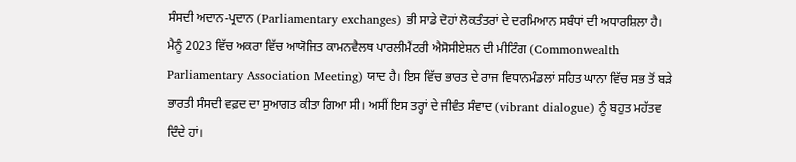ਸੰਸਦੀ ਅਦਾਨ-ਪ੍ਰਦਾਨ (Parliamentary exchanges) ਭੀ ਸਾਡੇ ਦੋਹਾਂ ਲੋਕਤੰਤਰਾਂ ਦੇ ਦਰਮਿਆਨ ਸਬੰਧਾਂ ਦੀ ਅਧਾਰਸ਼ਿਲਾ ਹੈ। ਮੈਨੂੰ 2023 ਵਿੱਚ ਅਕਰਾ ਵਿੱਚ ਆਯੋਜਿਤ ਕਾਮਨਵੈਲਥ ਪਾਰਲੀਮੈਂਟਰੀ ਐਸੋਸੀਏਸ਼ਨ ਦੀ ਮੀਟਿੰਗ (Commonwealth Parliamentary Association Meeting) ਯਾਦ ਹੈ। ਇਸ ਵਿੱਚ ਭਾਰਤ ਦੇ ਰਾਜ ਵਿਧਾਨਮੰਡਲਾਂ ਸਹਿਤ ਘਾਨਾ ਵਿੱਚ ਸਭ ਤੋਂ ਬੜੇ ਭਾਰਤੀ ਸੰਸਦੀ ਵਫ਼ਦ ਦਾ ਸੁਆਗਤ ਕੀਤਾ ਗਿਆ ਸੀ। ਅਸੀਂ ਇਸ ਤਰ੍ਹਾਂ ਦੇ ਜੀਵੰਤ ਸੰਵਾਦ (vibrant dialogue) ਨੂੰ ਬਹੁਤ ਮਹੱਤਵ ਦਿੰਦੇ ਹਾਂ।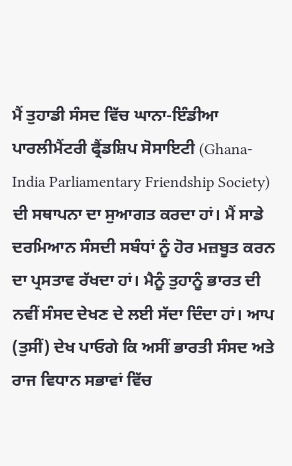ਮੈਂ ਤੁਹਾਡੀ ਸੰਸਦ ਵਿੱਚ ਘਾਨਾ-ਇੰਡੀਆ ਪਾਰਲੀਮੈਂਟਰੀ ਫ੍ਰੈਂਡਸ਼ਿਪ ਸੋਸਾਇਟੀ (Ghana-India Parliamentary Friendship Society) ਦੀ ਸਥਾਪਨਾ ਦਾ ਸੁਆਗਤ ਕਰਦਾ ਹਾਂ। ਮੈਂ ਸਾਡੇ ਦਰਮਿਆਨ ਸੰਸਦੀ ਸਬੰਧਾਂ ਨੂੰ ਹੋਰ ਮਜ਼ਬੂਤ ਕਰਨ ਦਾ ਪ੍ਰਸਤਾਵ ਰੱਖਦਾ ਹਾਂ। ਮੈਨੂੰ ਤੁਹਾਨੂੰ ਭਾਰਤ ਦੀ ਨਵੀਂ ਸੰਸਦ ਦੇਖਣ ਦੇ ਲਈ ਸੱਦਾ ਦਿੰਦਾ ਹਾਂ। ਆਪ (ਤੁਸੀਂ) ਦੇਖ ਪਾਓਗੇ ਕਿ ਅਸੀਂ ਭਾਰਤੀ ਸੰਸਦ ਅਤੇ ਰਾਜ ਵਿਧਾਨ ਸਭਾਵਾਂ ਵਿੱਚ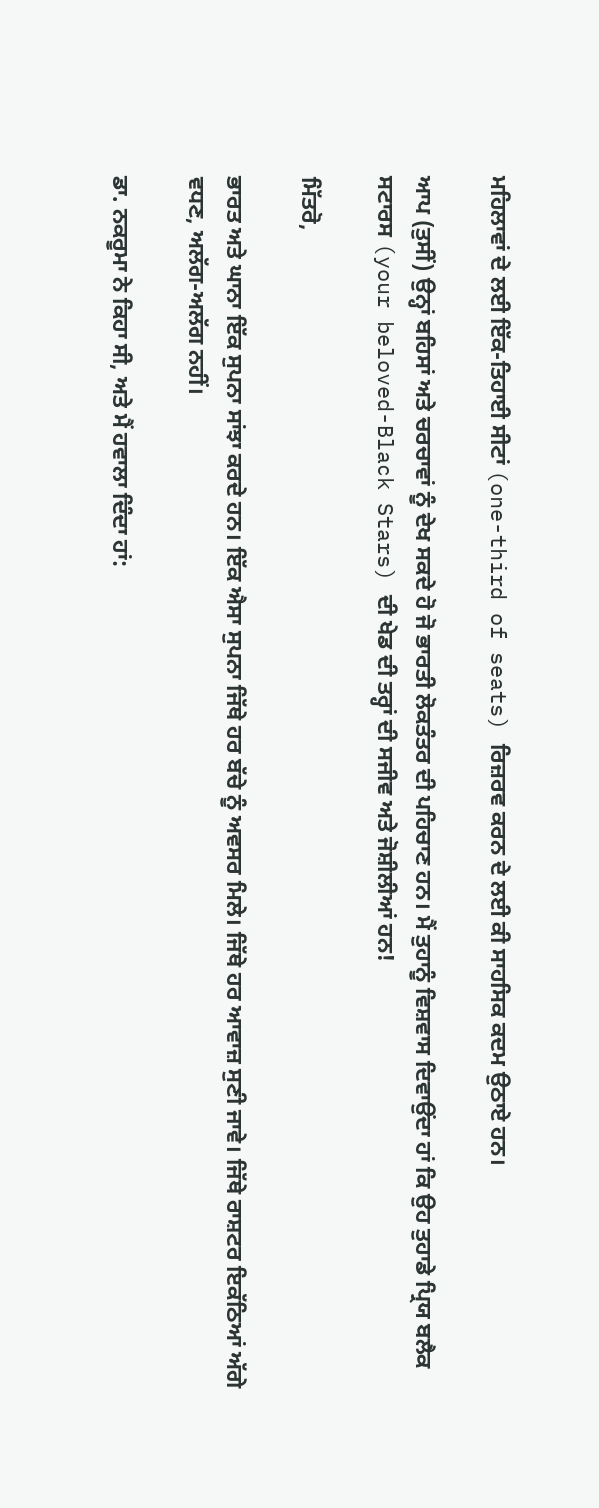ਮਹਿਲਾਵਾਂ ਦੇ ਲਈ ਇੱਕ-ਤਿਹਾਈ ਸੀਟਾਂ (one-third of seats) ਰਿਜ਼ਰਵ ਕਰਨ ਦੇ ਲਈ ਕੀ ਸਾਹਸਿਕ ਕਦਮ ਉਠਾਏ ਹਨ।

ਆਪ (ਤੁਸੀਂ) ਉਨ੍ਹਾਂ ਬਹਿਸਾਂ ਅਤੇ ਚਰਚਾਵਾਂ ਨੂੰ ਦੇਖ ਸਕਦੇ ਹੋ ਜੋ ਭਾਰਤੀ ਲੋਕਤੰਤਰ ਦੀ ਪਹਿਚਾਣ ਹਨ। ਮੈਂ ਤੁਹਾਨੂੰ ਵਿਸ਼ਵਾਸ ਦਿਵਾਉਂਦਾ ਹਾਂ ਕਿ ਉਹ ਤੁਹਾਡੇ ਪ੍ਰਿਯ ਬਲੈਕ ਸਟਾਰਸ (your beloved-Black Stars) ਦੀ ਖੇਡ ਦੀ ਤਰ੍ਹਾਂ ਦੀ ਸਜੀਵ ਅਤੇ ਜੋਸ਼ੀਲੀਆਂ ਹਨ!

ਮਿੱਤਰੋ,

ਭਾਰਤ ਅਤੇ ਘਾਨਾ ਇੱਕ ਸੁਪਨਾ ਸਾਂਝਾ ਕਰਦੇ ਹਨ। ਇੱਕ ਐਸਾ ਸੁਪਨਾ ਜਿੱਥੇ ਹਰ ਬੱਚੇ ਨੂੰ ਅਵਸਰ ਮਿਲੇ। ਜਿੱਥੇ ਹਰ ਆਵਾਜ਼ ਸੁਣੀ ਜਾਵੇ। ਜਿੱਥੇ ਰਾਸ਼ਟਰ ਇਕੱਠਿਆਂ ਅੱਗੇ ਵਧਣ, ਅਲੱਗ-ਅਲੱਗ ਨਹੀਂ।

ਡਾ. ਨਕਰੂਮਾ ਨੇ ਕਿਹਾ ਸੀ, ਅਤੇ ਮੈਂ ਹਵਾਲਾ ਦਿੰਦਾ ਹਾਂ: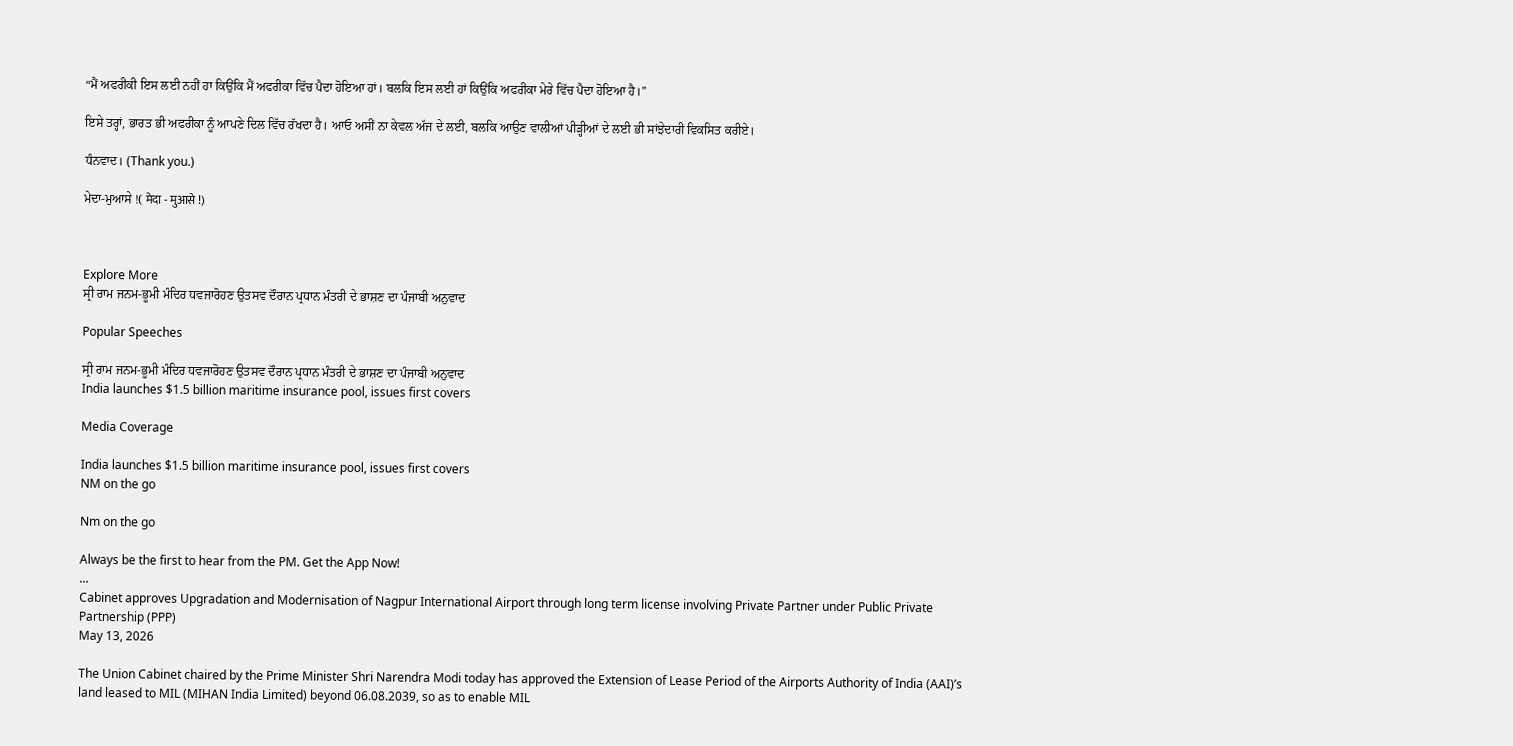“ਮੈਂ ਅਫਰੀਕੀ ਇਸ ਲਈ ਨਹੀਂ ਹਾ ਕਿਉਂਕਿ ਮੈਂ ਅਫਰੀਕਾ ਵਿੱਚ ਪੈਦਾ ਹੋਇਆ ਹਾਂ। ਬਲਕਿ ਇਸ ਲਈ ਹਾਂ ਕਿਉਂਕਿ ਅਫਰੀਕਾ ਮੇਰੇ ਵਿੱਚ ਪੈਦਾ ਹੋਇਆ ਹੈ।”

ਇਸੇ ਤਰ੍ਹਾਂ, ਭਾਰਤ ਭੀ ਅਫਰੀਕਾ ਨੂੰ ਆਪਣੇ ਦਿਲ ਵਿੱਚ ਰੱਖਦਾ ਹੈ। ਆਓ ਅਸੀਂ ਨਾ ਕੇਵਲ ਅੱਜ ਦੇ ਲਈ, ਬਲਕਿ ਆਉਣ ਵਾਲੀਆਂ ਪੀੜ੍ਹੀਆਂ ਦੇ ਲਈ ਭੀ ਸਾਂਝੇਦਾਰੀ ਵਿਕਸਿਤ ਕਰੀਏ।

ਧੰਨਵਾਦ। (Thank you.)

ਮੇਦਾ-ਮੁਆਸੇ !( मेदा - मुआसे !)



Explore More
ਸ੍ਰੀ ਰਾਮ ਜਨਮ-ਭੂਮੀ ਮੰਦਿਰ ਧਵਜਾਰੋਹਣ ਉਤਸਵ ਦੌਰਾਨ ਪ੍ਰਧਾਨ ਮੰਤਰੀ ਦੇ ਭਾਸ਼ਣ ਦਾ ਪੰਜਾਬੀ ਅਨੁਵਾਦ

Popular Speeches

ਸ੍ਰੀ ਰਾਮ ਜਨਮ-ਭੂਮੀ ਮੰਦਿਰ ਧਵਜਾਰੋਹਣ ਉਤਸਵ ਦੌਰਾਨ ਪ੍ਰਧਾਨ ਮੰਤਰੀ ਦੇ ਭਾਸ਼ਣ ਦਾ ਪੰਜਾਬੀ ਅਨੁਵਾਦ
India launches $1.5 billion maritime insurance pool, issues first covers

Media Coverage

India launches $1.5 billion maritime insurance pool, issues first covers
NM on the go

Nm on the go

Always be the first to hear from the PM. Get the App Now!
...
Cabinet approves Upgradation and Modernisation of Nagpur International Airport through long term license involving Private Partner under Public Private Partnership (PPP)
May 13, 2026

The Union Cabinet chaired by the Prime Minister Shri Narendra Modi today has approved the Extension of Lease Period of the Airports Authority of India (AAI)’s land leased to MIL (MIHAN India Limited) beyond 06.08.2039, so as to enable MIL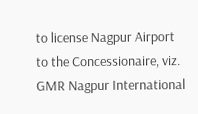to license Nagpur Airport to the Concessionaire, viz. GMR Nagpur International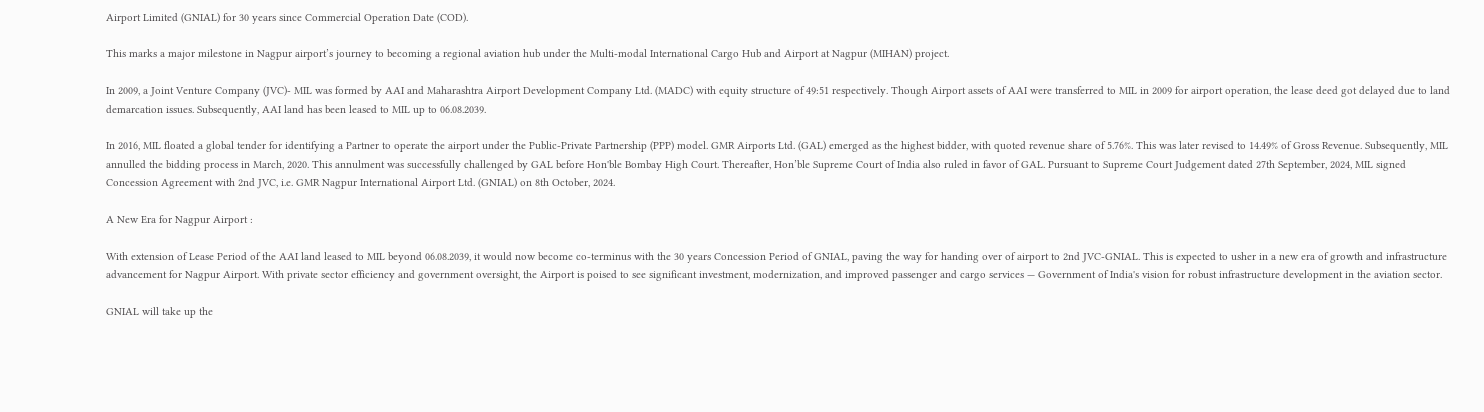Airport Limited (GNIAL) for 30 years since Commercial Operation Date (COD).

This marks a major milestone in Nagpur airport’s journey to becoming a regional aviation hub under the Multi-modal International Cargo Hub and Airport at Nagpur (MIHAN) project.

In 2009, a Joint Venture Company (JVC)- MIL was formed by AAI and Maharashtra Airport Development Company Ltd. (MADC) with equity structure of 49:51 respectively. Though Airport assets of AAI were transferred to MIL in 2009 for airport operation, the lease deed got delayed due to land demarcation issues. Subsequently, AAI land has been leased to MIL up to 06.08.2039.

In 2016, MIL floated a global tender for identifying a Partner to operate the airport under the Public-Private Partnership (PPP) model. GMR Airports Ltd. (GAL) emerged as the highest bidder, with quoted revenue share of 5.76%. This was later revised to 14.49% of Gross Revenue. Subsequently, MIL annulled the bidding process in March, 2020. This annulment was successfully challenged by GAL before Hon'ble Bombay High Court. Thereafter, Hon’ble Supreme Court of India also ruled in favor of GAL. Pursuant to Supreme Court Judgement dated 27th September, 2024, MIL signed Concession Agreement with 2nd JVC, i.e. GMR Nagpur International Airport Ltd. (GNIAL) on 8th October, 2024.

A New Era for Nagpur Airport :

With extension of Lease Period of the AAI land leased to MIL beyond 06.08.2039, it would now become co-terminus with the 30 years Concession Period of GNIAL, paving the way for handing over of airport to 2nd JVC-GNIAL. This is expected to usher in a new era of growth and infrastructure advancement for Nagpur Airport. With private sector efficiency and government oversight, the Airport is poised to see significant investment, modernization, and improved passenger and cargo services — Government of India's vision for robust infrastructure development in the aviation sector.

GNIAL will take up the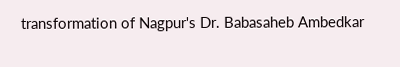transformation of Nagpur's Dr. Babasaheb Ambedkar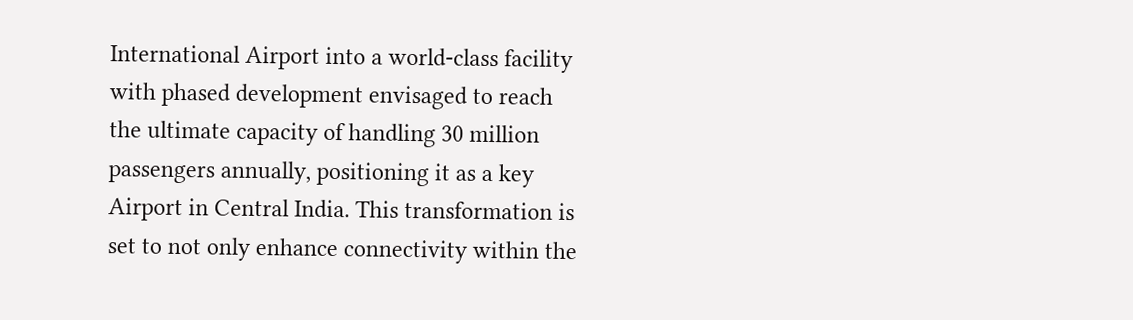International Airport into a world-class facility with phased development envisaged to reach the ultimate capacity of handling 30 million passengers annually, positioning it as a key Airport in Central India. This transformation is set to not only enhance connectivity within the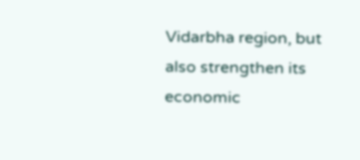Vidarbha region, but also strengthen its economic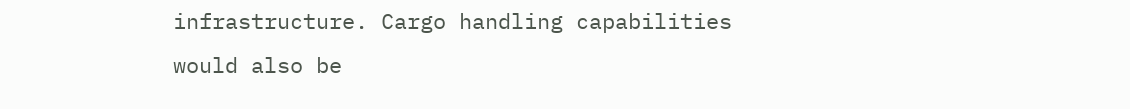infrastructure. Cargo handling capabilities would also be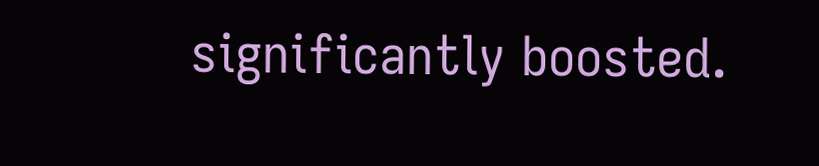significantly boosted.